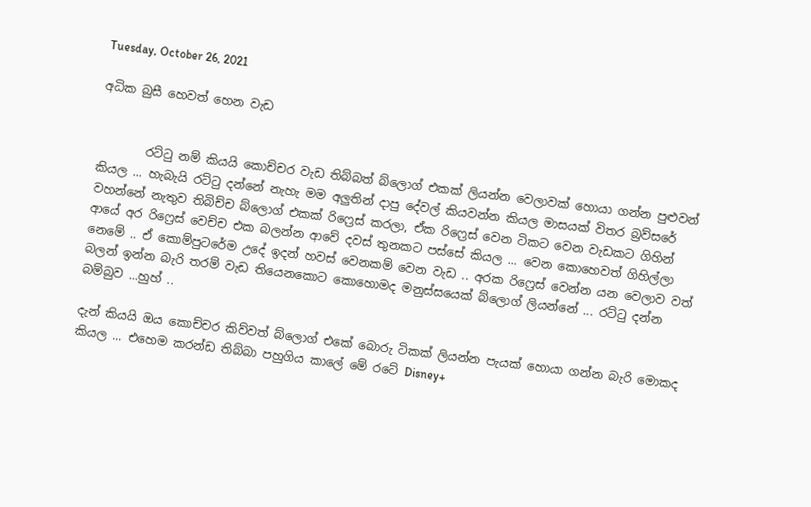Tuesday, October 26, 2021

අධික බුසී හෙවත් හෙන වැඩ


        රට්ටු නම් කියයි කොච්චර වැඩ තිබ්බත් බ්ලොග් එකක් ලියන්න වෙලාවක් හොයා ගන්න පුළුවන් කියල ... හැබැයි රට්ටු දන්නේ නැහැ මම අලුතින් දාපු දේවල් කියවන්න කියල මාසයක් විතර බ්‍රව්සරේ වහන්නේ නැතුව තිබිච්ච බ්ලොග් එකක් රිෆ්‍රෙස් කරලා, ඒක රිෆ්‍රෙස් වෙන ටිකට වෙන වැඩකට ගිහින් ආයේ අර රිෆ්‍රෙස් වෙච්ච එක බලන්න ආවේ දවස් තුනකට පස්සේ කියල ... වෙන කොහෙවත් ගිහිල්ලා නෙමේ .. ඒ කොම්පුටරේම උදේ ඉදන් හවස් වෙනකම් වෙන වැඩ .. අරක රිෆ්‍රෙස් වෙන්න යන වෙලාව වත් බලන් ඉන්න බැරි තරම් වැඩ තියෙනකොට කොහොමද මනුස්සයෙක් බ්ලොග් ලියන්නේ ... රට්ටු දන්න බම්බුව ...හුහ් ..

දැන් කියයි ඔය කොච්චර කිව්වත් බ්ලොග් එකේ බොරු ටිකක් ලියන්න පැයක් හොයා ගන්න බැරි මොකද කියල ... එහෙම කරන්ඩ තිබ්බා පහුගිය කාලේ මේ රටේ Disney+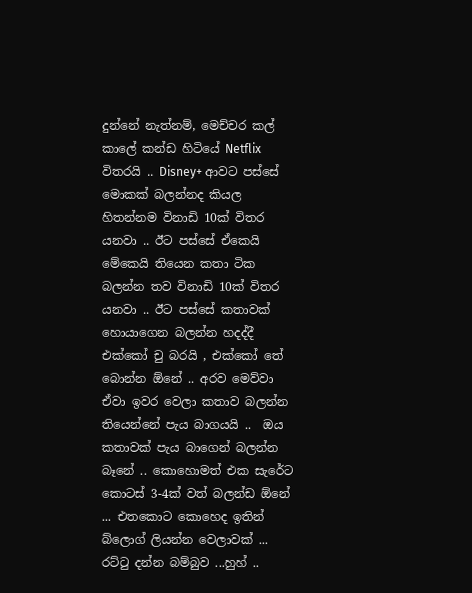දුන්නේ නැත්නම්, මෙච්චර කල් කාලේ කන්ඩ හිටියේ Netflix විතරයි .. Disney+ ආවට පස්සේ මොකක් බලන්නද කියල හිතන්නම විනාඩි 10ක් විතර යනවා .. ඊට පස්සේ ඒකෙයි මේකෙයි තියෙන කතා ටික බලන්න තව විනාඩි 10ක් විතර යනවා .. ඊට පස්සේ කතාවක් හොයාගෙන බලන්න හදද්දී එක්කෝ චු බරයි , එක්කෝ තේ බොන්න ඕනේ .. අරව මෙව්වා ඒවා ඉවර වෙලා කතාව බලන්න තියෙන්නේ පැය බාගයයි ..  ඔය කතාවක් පැය බාගෙන් බලන්න බෑනේ .. කොහොමත් එක සැරේට කොටස් 3-4ක් වත් බලන්ඩ ඕනේ ... එතකොට කොහෙද ඉතින් බ්ලොග් ලියන්න වෙලාවක් ... රට්ටු දන්න බම්බුව ...හුහ් ..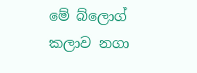මේ බ්ලොග් කලාව නගා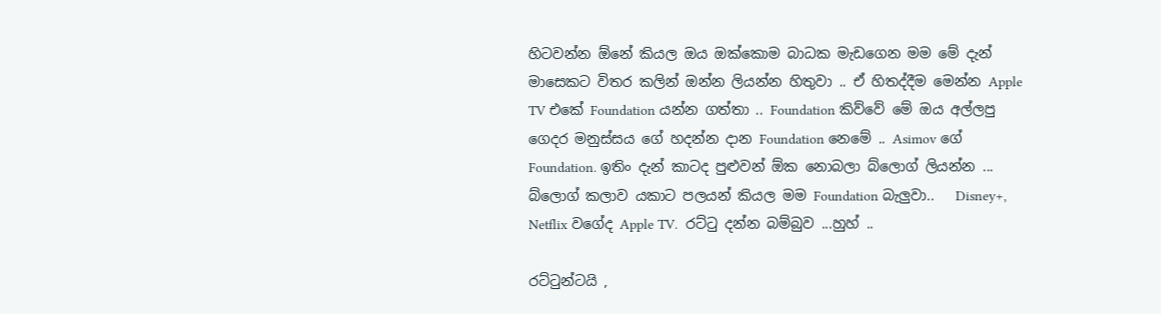හිටවන්න ඕනේ කියල ඔය ඔක්කොම බාධක මැඩගෙන මම මේ දැන් මාසෙකට විතර කලින් ඔන්න ලියන්න හිතුවා .. ඒ හිතද්දීම මෙන්න Apple TV එකේ Foundation යන්න ගත්තා .. Foundation කිව්වේ මේ ඔය අල්ලපු ගෙදර මනුස්සය ගේ හදන්න දාන Foundation නෙමේ .. Asimov ගේ Foundation. ඉතිං දැන් කාටද පුළුවන් ඕක නොබලා බ්ලොග් ලියන්න ... බ්ලොග් කලාව යකාට පලයන් කියල මම Foundation බැලුවා..   Disney+, Netflix වගේද Apple TV.  රට්ටු දන්න බම්බුව ...හුහ් ..

රට්ටුන්ටයි ,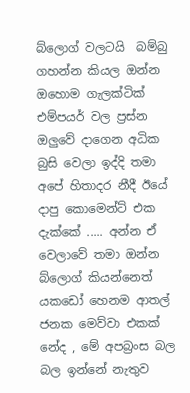බ්ලොග් වලටයි  බම්බු ගහන්න කියල ඔන්න ඔහොම ගැලක්ටික් එම්පයර් වල ප්‍රස්න ඔලුවේ දාගෙන අධික බුසි වෙලා ඉද්දි තමා අපේ හිතාදර නීදී ඊයේ දාපු කොමෙන්ට් එක දැක්කේ ..... අන්න ඒ වෙලාවේ තමා ඔන්න බ්ලොග් කියන්නෙත් යකඩෝ හෙනම ආතල් ජනක මෙව්වා එකක් නේද , මේ අපබ්‍රංස බල බල ඉන්නේ නැතුව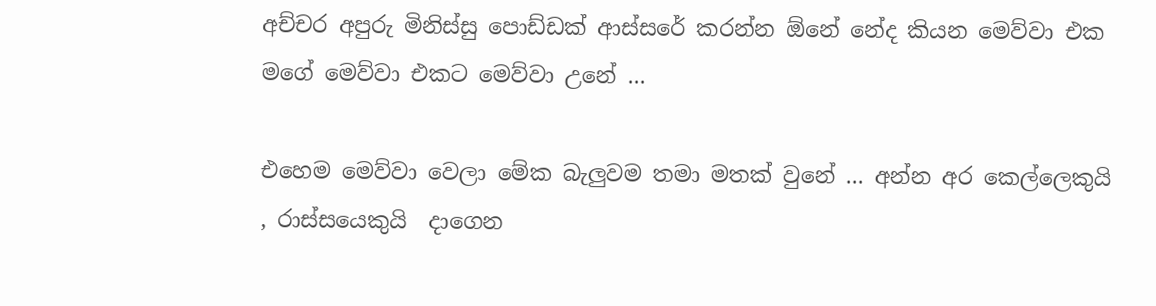අච්චර අපුරු මිනිස්සු පොඩ්ඩක් ආස්සරේ කරන්න ඕනේ නේද කියන මෙව්වා එක මගේ මෙව්වා එකට මෙව්වා උනේ ...

එහෙම මෙව්වා වෙලා මේක බැලුවම තමා මතක් වුනේ ... අන්න අර කෙල්ලෙකුයි , රාස්සයෙකුයි  දාගෙන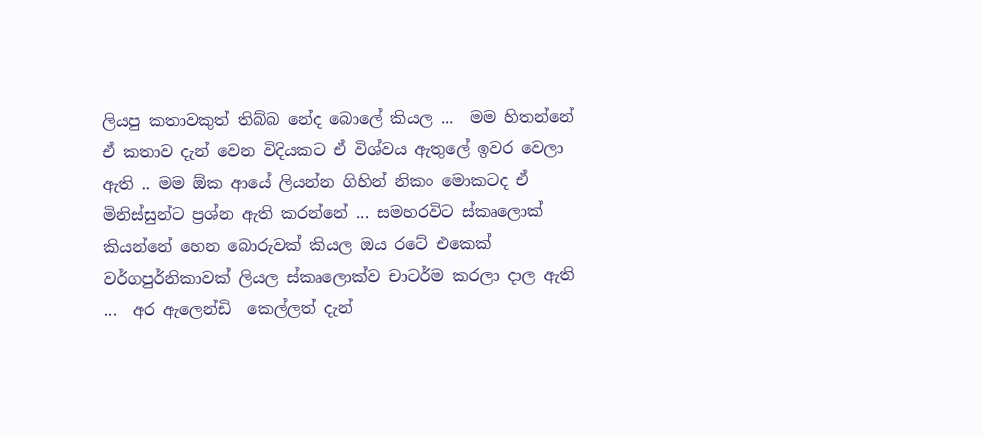ලියපු කතාවකුත් තිබ්බ නේද බොලේ කියල ...  මම හිතන්නේ ඒ කතාව දැන් වෙන විදියකට ඒ විශ්වය ඇතුලේ ඉවර වෙලා ඇති .. මම ඕක ආයේ ලියන්න ගිහින් නිකං මොකටද ඒ මිනිස්සුන්ට ප්‍රශ්න ඇති කරන්නේ ... සමහරවිට ස්කෘලොක් කියන්නේ හෙන බොරුවක් කියල ඔය රටේ එකෙක් වර්ගපුර්නිකාවක් ලියල ස්කෘලොක්ව චාටර්ම කරලා දාල ඇති ...  අර ඇලෙන්ඩි  කෙල්ලත් දැන්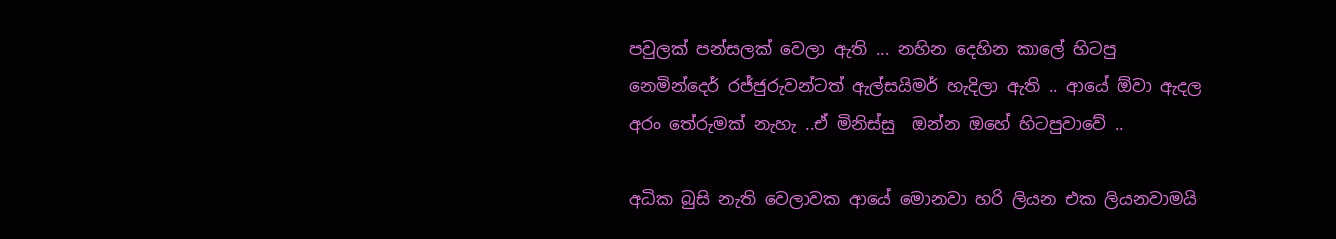පවුලක් පන්සලක් වෙලා ඇති ... නහින දෙහින කාලේ හිටපු නෙමින්දෙර් රජ්ජුරුවන්ටත් ඇල්සයිමර් හැදිලා ඇති .. ආයේ ඕවා ඇදල අරං තේරුමක් නැහැ ..ඒ මිනිස්සු  ඔන්න ඔහේ හිටපුවාවේ ..

අධික බුසි නැති වෙලාවක ආයේ මොනවා හරි ලියන එක ලියනවාමයි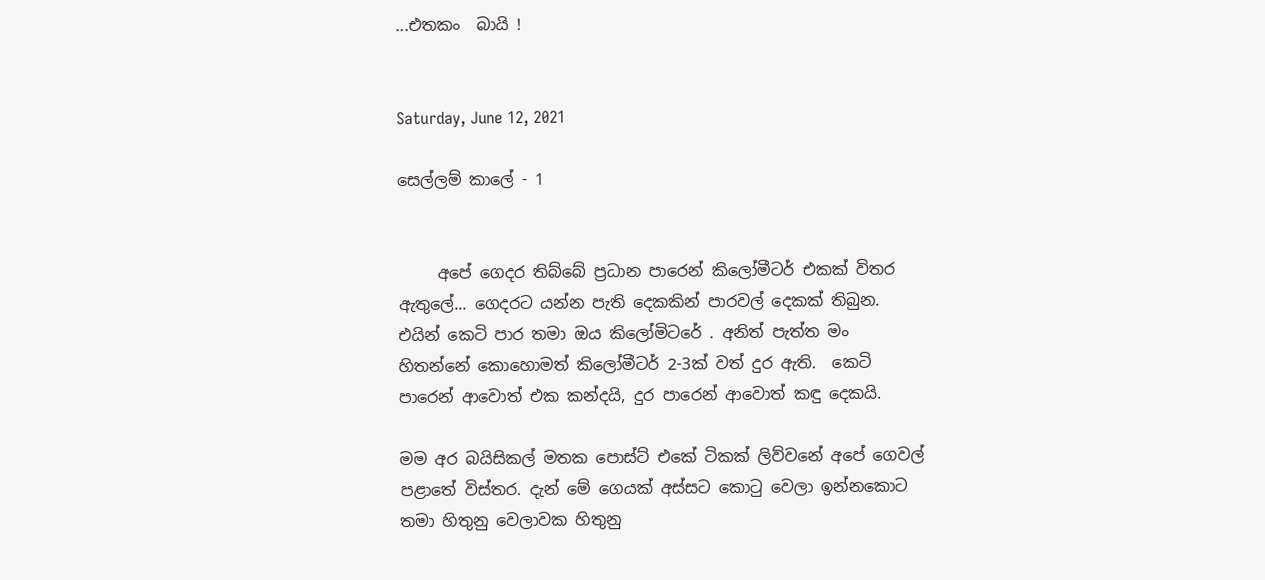...එතකං  බායි !


Saturday, June 12, 2021

සෙල්ලම් කාලේ - 1


     අපේ ගෙදර තිබ්බේ ප්‍රධාන පාරෙන් කිලෝමීටර් එකක් විතර ඇතුලේ... ගෙදරට යන්න පැති දෙකකින් පාරවල් දෙකක් තිබුන. එයින් කෙටි පාර තමා ඔය කිලෝමිටරේ . අනිත් පැත්ත මං හිතන්නේ කොහොමත් කිලෝමීටර් 2-3ක් වත් දුර ඇති.  කෙටි පාරෙන් ආවොත් එක කන්දයි, දුර පාරෙන් ආවොත් කඳු දෙකයි.

මම අර බයිසිකල් මතක පොස්ට් එකේ ටිකක් ලිව්වනේ අපේ ගෙවල් පළාතේ විස්තර. දැන් මේ ගෙයක් අස්සට කොටු වෙලා ඉන්නකොට තමා හිතුනු වෙලාවක හිතුනු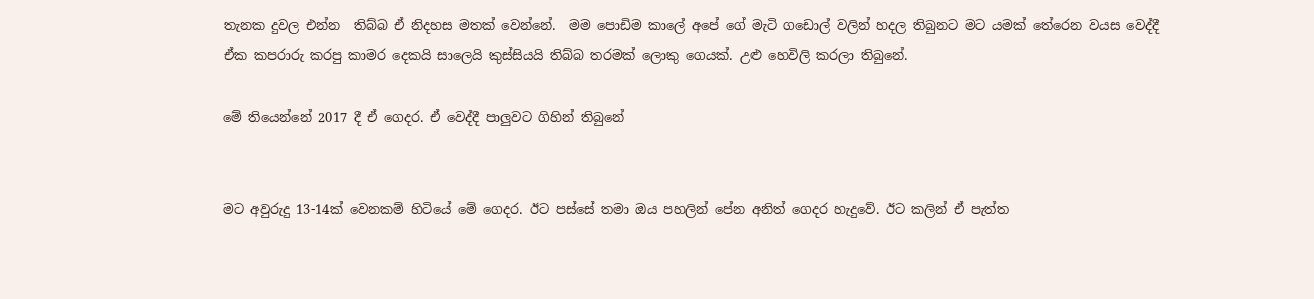තැනක දුවල එන්න  තිබ්බ ඒ නිදහස මතක් වෙන්නේ.  මම පොඩිම කාලේ අපේ ගේ මැටි ගඩොල් වලින් හදල තිබුනට මට යමක් තේරෙන වයස වෙද්දී ඒක කපරාරු කරපු කාමර දෙකයි සාලෙයි කුස්සියයි තිබ්බ තරමක් ලොකු ගෙයක්. උළු හෙවිලි කරලා තිබුනේ.

මේ තියෙන්නේ 2017 දී ඒ ගෙදර. ඒ වෙද්දී පාලුවට ගිහින් තිබුනේ


මට අවුරුදු 13-14ක් වෙනකම් හිටියේ මේ ගෙදර. ඊට පස්සේ තමා ඔය පහලින් පේන අනිත් ගෙදර හැදුවේ. ඊට කලින් ඒ පැත්ත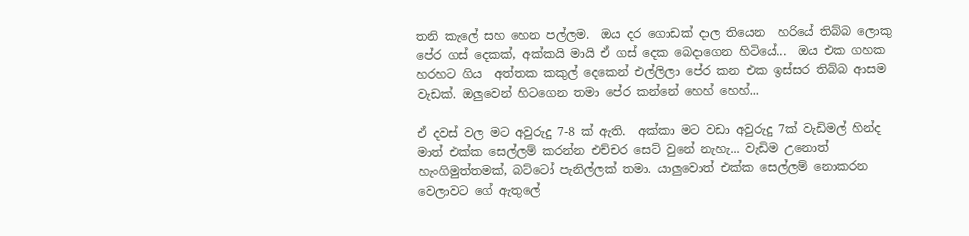තනි කැලේ සහ හෙන පල්ලම.  ඔය දර ගොඩක් දාල තියෙන  හරියේ තිබ්බ ලොකු පේර ගස් දෙකක්, අක්කයි මායි ඒ ගස් දෙක බෙදාගෙන හිටියේ...  ඔය එක ගහක  හරහට ගිය  අත්තක කකුල් දෙකෙන් එල්ලිලා පේර කන එක ඉස්සර තිබ්බ ආසම වැඩක්. ඔලුවෙන් හිටගෙන තමා පේර කන්නේ හෙහ් හෙහ්...

ඒ දවස් වල මට අවුරුදු 7-8 ක් ඇති.  අක්කා මට වඩා අවුරුදු 7ක් වැඩිමල් හින්ද මාත් එක්ක සෙල්ලම් කරන්න එච්චර සෙට් වුනේ නැහැ... වැඩිම උනොත් හැංගිමුත්තමක්, බට්ටෝ පැනිල්ලක් තමා. යාලුවොත් එක්ක සෙල්ලම් නොකරන වෙලාවට ගේ ඇතුලේ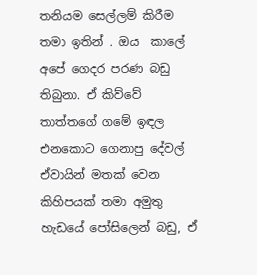තනියම සෙල්ලම් කිරීම තමා ඉතින් . ඔය  කාලේ අපේ ගෙදර පරණ බඩු තිබුනා. ඒ කිව්වේ තාත්තගේ ගමේ ඉඳල  එනකොට ගෙනාපු දේවල් ඒවායින් මතක් වෙන කිහිපයක් තමා අමුතු හැඩයේ පෝසිලෙන් බඩු, ඒ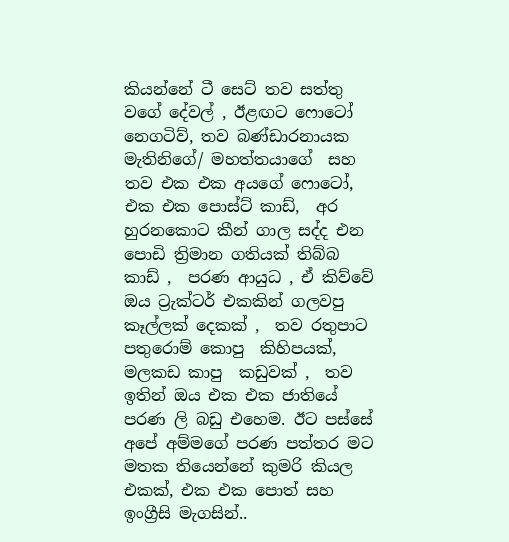කියන්නේ ටී සෙට් තව සත්තු වගේ දේවල් , ඊළඟට ෆොටෝ  නෙගටිව්, තව බණ්ඩාරනායක මැතිනිගේ/ මහත්තයාගේ  සහ තව එක එක අයගේ ෆොටෝ,  එක එක පොස්ට් කාඩ්,  අර හුරනකොට කීන් ගාල සද්ද එන පොඩි ත්‍රිමාන ගතියක් තිබ්බ කාඩ් ,  පරණ ආයුධ , ඒ කිව්වේ ඔය ට්‍රැක්ටර් එකකින් ගලවපු කෑල්ලක් දෙකක් ,  තව රතුපාට පතුරොම් කොපු  කිහිපයක්, මලකඩ කාපු  කඩුවක් ,  තව  ඉතින් ඔය එක එක ජාතියේ පරණ ලි බඩු එහෙම. ඊට පස්සේ අපේ අම්මගේ පරණ පත්තර මට මතක තියෙන්නේ කුමරි කියල එකක්, එක එක පොත් සහ ඉංග්‍රීසි මැගසින්..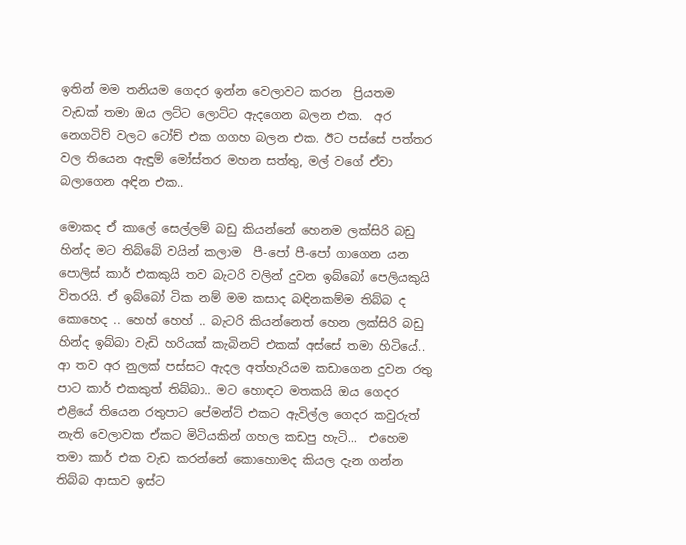ඉතින් මම තනියම ගෙදර ඉන්න වෙලාවට කරන  ප්‍රියතම වැඩක් තමා ඔය ලට්ට ලොට්ට ඇදගෙන බලන එක.  අර නෙගටිව් වලට ටෝච් එක ගගහ බලන එක. ඊට පස්සේ පත්තර වල තියෙන ඇඳුම් මෝස්‌තර මහන සත්තු, මල් වගේ ඒවා බලාගෙන අඳින එක..

මොකද ඒ කාලේ සෙල්ලම් බඩු කියන්නේ හෙනම ලක්සිරි බඩු හින්ද මට තිබ්බේ වයින් කලාම  පී-පෝ පී-පෝ ගාගෙන යන පොලිස් කාර් එකකුයි තව බැටරි වලින් දුවන ඉබ්බෝ පෙලියකුයි විතරයි. ඒ ඉබ්බෝ ටික නම් මම කසාද බඳිනකම්ම තිබ්බ ද කොහෙද .. හෙහ් හෙහ් .. බැටරි කියන්නෙත් හෙන ලක්සිරි බඩු හින්ද ඉබ්බා වැඩි හරියක් කැබිනට් එකක් අස්සේ තමා හිටියේ.. ආ තව අර නුලක් පස්සට ඇදල අත්හැරියම කඩාගෙන දුවන රතු පාට කාර් එකකුත් තිබ්බා.. මට හොඳට මතකයි ඔය ගෙදර එළියේ තියෙන රතුපාට පේමන්ට් එකට ඇවිල්ල ගෙදර කවුරුත් නැති වෙලාවක ඒකට මිටියකින් ගහල කඩපු හැටි...  එහෙම තමා කාර් එක වැඩ කරන්නේ කොහොමද කියල දැන ගන්න තිබ්බ ආසාව ඉස්ට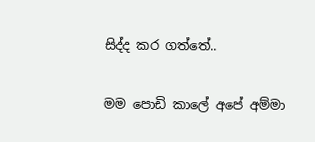සිද්ද කර ගත්තේ..

මම පොඩි කාලේ අපේ අම්මා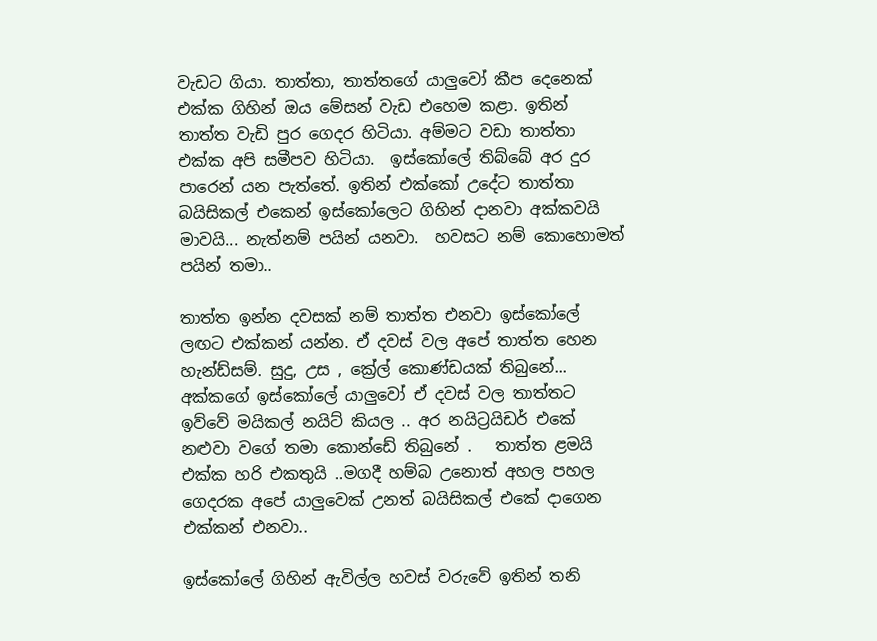වැඩට ගියා. තාත්තා, තාත්තගේ යාලුවෝ කීප දෙනෙක් එක්ක ගිහින් ඔය මේසන් වැඩ එහෙම කළා. ඉතින් තාත්ත වැඩි පුර ගෙදර හිටියා. අම්මට වඩා තාත්තා එක්ක අපි සමීපව හිටියා.  ඉස්කෝලේ තිබ්බේ අර දුර පාරෙන් යන පැත්තේ. ඉතින් එක්කෝ උදේට තාත්තා බයිසිකල් එකෙන් ඉස්කෝලෙට ගිහින් දානවා අක්කවයි මාවයි... නැත්නම් පයින් යනවා.  හවසට නම් කොහොමත් පයින් තමා..

තාත්ත ඉන්න දවසක් නම් තාත්ත එනවා ඉස්කෝලේ ලඟට එක්කන් යන්න. ඒ දවස් වල අපේ තාත්ත හෙන හැන්ඩ්සම්. සුදු, උස , ක්‍රේල් කොණ්ඩයක් තිබුනේ... අක්කගේ ඉස්කෝලේ යාලුවෝ ඒ දවස් වල තාත්තට ඉව්වේ මයිකල් නයිට් කියල .. අර නයිට්‍රයිඩර් එකේ නළුවා වගේ තමා කොන්ඩේ තිබුනේ .   තාත්ත ළමයි එක්ක හරි එකතුයි ..මගදී හම්බ උනොත් අහල පහල ගෙදරක අපේ යාලුවෙක් උනත් බයිසිකල් එකේ දාගෙන එක්කන් එනවා..

ඉස්කෝලේ ගිහින් ඇවිල්ල හවස් වරුවේ ඉතින් තනි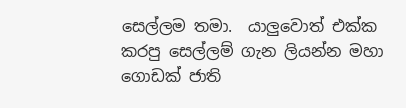සෙල්ලම තමා.  යාලුවොත් එක්ක කරපු සෙල්ලම් ගැන ලියන්න මහා ගොඩක් ජාති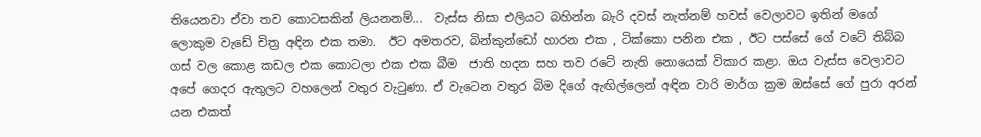තියෙනවා ඒවා තව කොටසකින් ලියනනම්...  වැස්ස නිසා එලියට බහින්න බැරි දවස් නැත්නම් හවස් වෙලාවට ඉතින් මගේ ලොකුම වැඩේ චිත්‍ර අඳින එක තමා.  ඊට අමතරව, බින්කුන්ඩෝ හාරන එක , ටික්කො පනින එක , ඊට පස්සේ ගේ වටේ තිබ්බ ගස් වල කොළ කඩල එක කොටලා එක එක බීම  ජාති හදන සහ තව රටේ නැති නොයෙක් විකාර කළා. ඔය වැස්ස වෙලාවට අපේ ගෙදර ඇතුලට වහලෙන් වතුර වැටුණා. ඒ වැටෙන වතුර බිම දිගේ ඇඟිල්ලෙන් අඳින වාරි මාර්ග ක්‍රම ඔස්සේ ගේ පුරා අරන් යන එකත්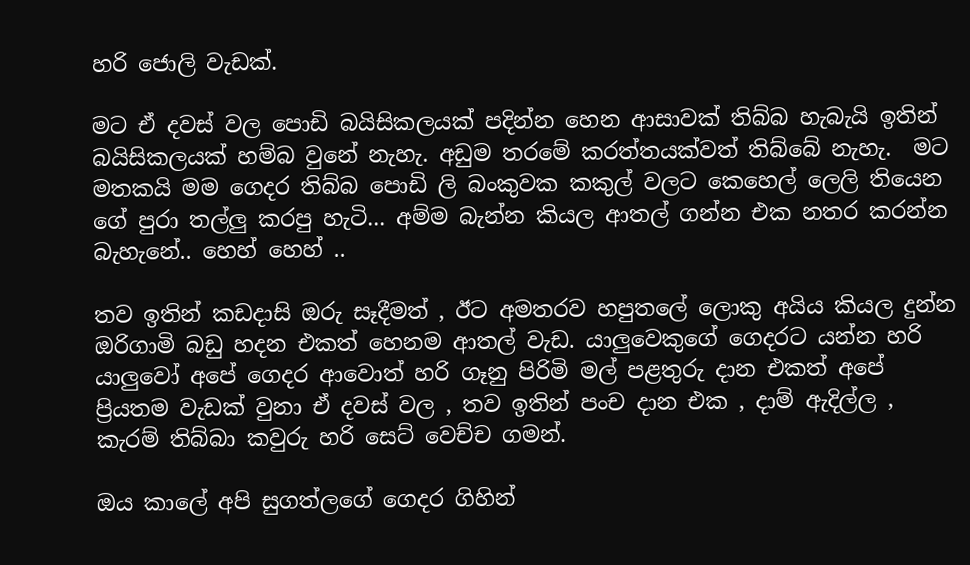හරි ජොලි වැඩක්.

මට ඒ දවස් වල පොඩි බයිසිකලයක් පදින්න හෙන ආසාවක් තිබ්බ හැබැයි ඉතින් බයිසිකලයක් හම්බ වුනේ නැහැ. අඩුම තරමේ කරත්තයක්වත් තිබ්බේ නැහැ.  මට මතකයි මම ගෙදර තිබ්බ පොඩි ලි බංකුවක කකුල් වලට කෙහෙල් ලෙලි තියෙන ගේ පුරා තල්ලු කරපු හැටි... අම්ම බැන්න කියල ආතල් ගන්න එක නතර කරන්න බැහැනේ.. හෙහ් හෙහ් ..

තව ඉතින් කඩදාසි ඔරු සෑදීමත් , ඊට අමතරව හපුතලේ ලොකු අයිය කියල දුන්න ඔරිගාමි බඩු හදන එකත් හෙනම ආතල් වැඩ. යාලුවෙකුගේ ගෙදරට යන්න හරි යාලුවෝ අපේ ගෙදර ආවොත් හරි ගෑනු පිරිමි මල් පළතුරු දාන එකත් අපේ ප්‍රියතම වැඩක් වුනා ඒ දවස් වල , තව ඉතින් පංච දාන එක , දාම් ඇදිල්ල , කැරම් තිබ්බා කවුරු හරි සෙට් වෙච්ච ගමන්.

ඔය කාලේ අපි සුගත්ලගේ ගෙදර ගිහින්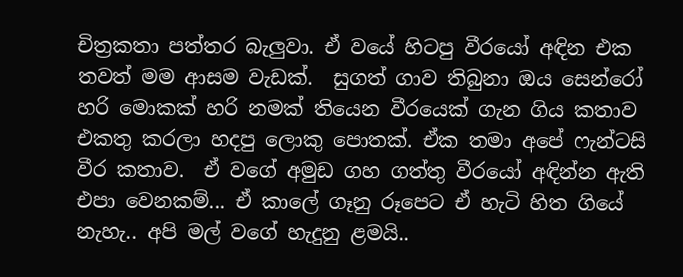චිත්‍රකතා පත්තර බැලුවා. ඒ වයේ හිටපු වීරයෝ අඳින එක තවත් මම ආසම වැඩක්.  සුගත් ගාව තිබුනා ඔය සෙන්රෝ හරි මොකක් හරි නමක් තියෙන වීරයෙක් ගැන ගිය කතාව එකතු කරලා හදපු ලොකු පොතක්. ඒක තමා අපේ ෆැන්ටසි වීර කතාව.  ඒ වගේ අමුඩ ගහ ගත්තු වීරයෝ අඳින්න ඇති එපා වෙනකම්... ඒ කාලේ ගෑනු රූපෙට ඒ හැටි හිත ගියේ නැහැ.. අපි මල් වගේ හැදුනු ළමයි..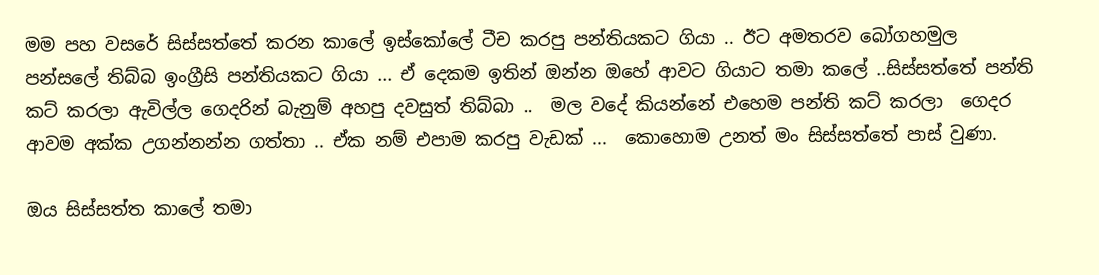මම පහ වසරේ සිස්සත්තේ කරන කාලේ ඉස්කෝලේ ටීච කරපු පන්තියකට ගියා .. ඊට අමතරව බෝගහමුල පන්සලේ තිබ්බ ඉංග්‍රීසි පන්තියකට ගියා ... ඒ දෙකම ඉතින් ඔන්න ඔහේ ආවට ගියාට තමා කලේ ..සිස්සත්තේ පන්ති කට් කරලා ඇවිල්ල ගෙදරින් බැනුම් අහපු දවසුත් තිබ්බා ..  මල වදේ කියන්නේ එහෙම පන්ති කට් කරලා  ගෙදර ආවම අක්ක උගන්නන්න ගත්තා .. ඒක නම් එපාම කරපු වැඩක් ...  කොහොම උනත් මං සිස්සත්තේ පාස් වුණා.

ඔය සිස්සත්ත කාලේ තමා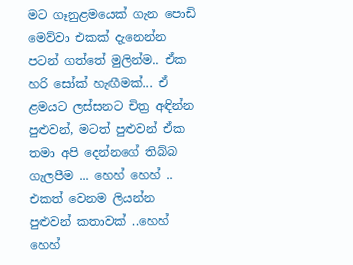මට ගෑනුළමයෙක් ගැන පොඩි මෙව්වා එකක් දැනෙන්න පටන් ගත්තේ මුලින්ම.. ඒක හරි සෝක් හැඟීමක්... ඒ ළමයට ලස්සනට චිත්‍ර අඳින්න පුළුවන්, මටත් පුළුවන් ඒක තමා අපි දෙන්නගේ තිබ්බ ගැලපීම ... හෙහ් හෙහ් .. එකත් වෙනම ලියන්න පුළුවන් කතාවක් ..හෙහ් හෙහ්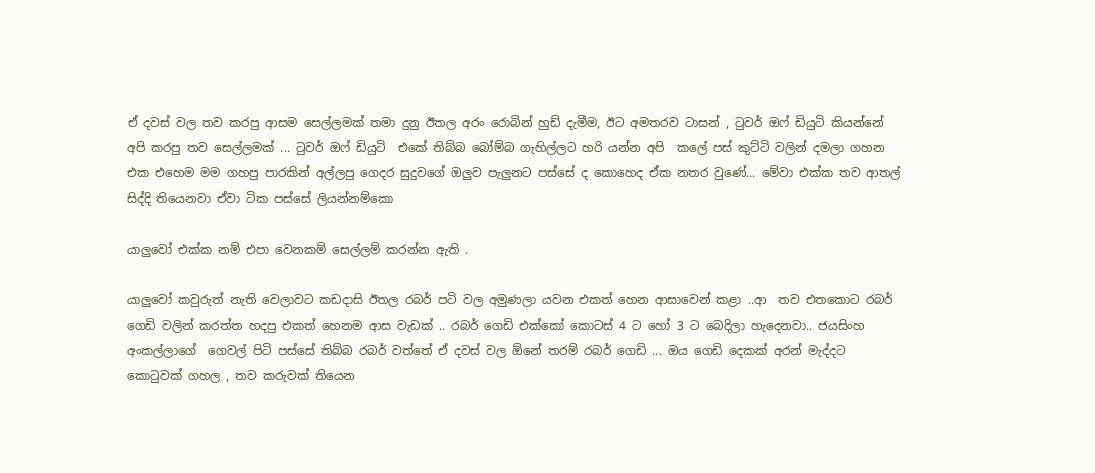ඒ දවස් වල තව කරපු ආසම සෙල්ලමක් තමා දුනු ඊතල අරං රොබින් හුඩ් දැමීම, ඊට අමතරව ටාසන් , ටුවර් ඔෆ් ඩියුටි කියන්නේ අපි කරපු තව සෙල්ලමක් ... ටුවර් ඔෆ් ඩියුටි  එකේ තිබ්බ බෝම්බ ගැහිල්ලට හරි යන්න අපි  කලේ පස් කුට්ටි වලින් දමලා ගහන එක එහෙම මම ගහපු පාරකින් අල්ලපු ගෙදර සුදුවගේ ඔලුව පැලුනට පස්සේ ද කොහෙද ඒක නතර වුණේ... මේවා එක්ක තව ආතල් සිද්දි තියෙනවා ඒවා ටික පස්සේ ලියන්නම්කො

යාලුවෝ එක්ක නම් එපා වෙනකම් සෙල්ලම් කරන්න ඇති .

යාලුවෝ කවුරුත් නැති වෙලාවට කඩදාසි ඊතල රබර් පටි වල අමුණලා යවන එකත් හෙන ආසාවෙන් කළා ..ආ  තව එතකොට රබර් ගෙඩි වලින් කරත්ත හදපු එකත් හෙනම ආස වැඩක් .. රබර් ගෙඩි එක්කෝ කොටස් 4 ට හෝ 3 ට බෙදිලා හැදෙනවා.. ජයසිංහ අංකල්ලාගේ  ගෙවල් පිටි පස්සේ තිබ්බ රබර් වත්තේ ඒ දවස් වල ඕනේ තරම් රබර් ගෙඩි ... ඔය ගෙඩි දෙකක් අරන් මැද්දට කොටුවක් ගහල , තව කරුවක් තියෙන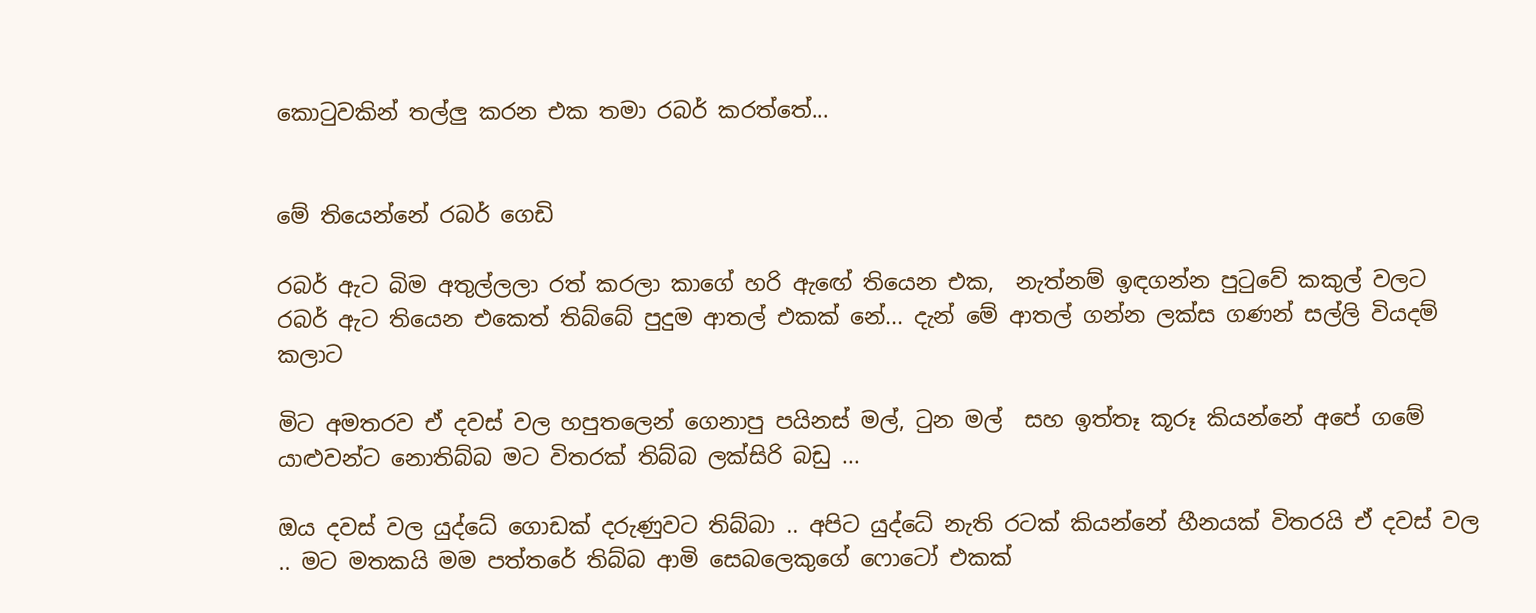කොටුවකින් තල්ලු කරන එක තමා රබර් කරත්තේ...


මේ තියෙන්නේ රබර් ගෙඩි

රබර් ඇට බිම අතුල්ලලා රත් කරලා කාගේ හරි ඇඟේ තියෙන එක,  නැත්නම් ඉඳගන්න පුටුවේ කකුල් වලට රබර් ඇට තියෙන එකෙත් තිබ්බේ පුදුම ආතල් එකක් නේ... දැන් මේ ආතල් ගන්න ලක්ස ගණන් සල්ලි වියදම් කලාට

මිට අමතරව ඒ දවස් වල හපුතලෙන් ගෙනාපු පයිනස් මල්, ටුන මල්  සහ ඉත්තෑ කූරූ කියන්නේ අපේ ගමේ යාළුවන්ට නොතිබ්බ මට විතරක් තිබ්බ ලක්සිරි බඩු ...

ඔය දවස් වල යුද්ධේ ගොඩක් දරුණුවට තිබ්බා .. අපිට යුද්ධේ නැති රටක් කියන්නේ හීනයක් විතරයි ඒ දවස් වල .. මට මතකයි මම පත්තරේ තිබ්බ ආමි සෙබලෙකුගේ ෆොටෝ එකක්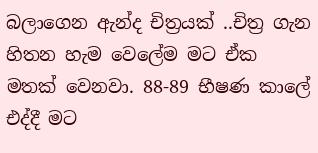බලාගෙන ඇන්ද චිත්‍රයක් ..චිත්‍ර ගැන හිතන හැම වෙලේම මට ඒක මතක් වෙනවා. 88-89 භීෂණ කාලේ එද්දී මට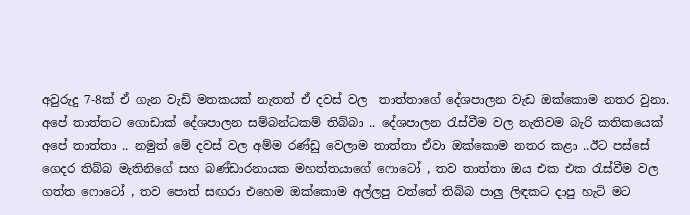අවුරුදු 7-8ක් ඒ ගැන වැඩි මතකයක් නැතත් ඒ දවස් වල  තාත්තාගේ දේශපාලන වැඩ ඔක්කොම නතර වුනා.  අපේ තාත්තට ගොඩාක් දේශපාලන සම්බන්ධකම් තිබ්බා .. දේශපාලන රැස්වීම වල නැතිවම බැරි කතිකයෙක් අපේ තාත්තා .. නමුත් මේ දවස් වල අම්ම රණ්ඩු වෙලාම තාත්තා ඒවා ඔක්කොම නතර කළා ..ඊට පස්සේ ගෙදර තිබ්බ මැතිනිගේ සහ බණ්ඩාරනායක මහත්තයාගේ ෆොටෝ , තව තාත්තා ඔය එක එක රැස්වීම වල ගත්ත ෆොටෝ , තව පොත් සඟරා එහෙම ඔක්කොම අල්ලපු වත්තේ තිබ්බ පාලු ලිඳකට දාපු හැටි මට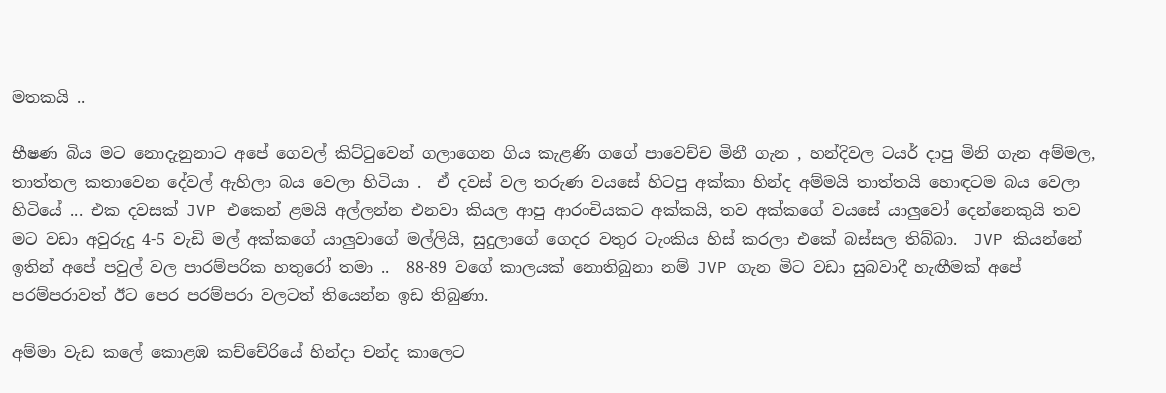මතකයි ..

භීෂණ බිය මට නොදැනුනාට අපේ ගෙවල් කිට්ටුවෙන් ගලාගෙන ගිය කැළණි ගගේ පාවෙච්ච මිනී ගැන , හන්දිවල ටයර් දාපු මිනි ගැන අම්මල, තාත්තල කතාවෙන දේවල් ඇහිලා බය වෙලා හිටියා .  ඒ දවස් වල තරුණ වයසේ හිටපු අක්කා හින්ද අම්මයි තාත්තයි හොඳටම බය වෙලා හිටියේ ... එක දවසක් JVP එකෙන් ළමයි අල්ලන්න එනවා කියල ආපු ආරංචියකට අක්කයි, තව අක්කගේ වයසේ යාලුවෝ දෙන්නෙකුයි තව මට වඩා අවුරුදු 4-5 වැඩි මල් අක්කගේ යාලුවාගේ මල්ලියි, සුදුලාගේ ගෙදර වතුර ටැංකිය හිස් කරලා එකේ බස්සල තිබ්බා.  JVP කියන්නේ ඉතින් අපේ පවුල් වල පාරම්පරික හතුරෝ තමා ..  88-89 වගේ කාලයක් නොතිබුනා නම් JVP ගැන මිට වඩා සුබවාදී හැඟීමක් අපේ පරම්පරාවත් ඊට පෙර පරම්පරා වලටත් තියෙන්න ඉඩ තිබුණා.

අම්මා වැඩ කලේ කොළඹ කච්චේරියේ හින්දා චන්ද කාලෙට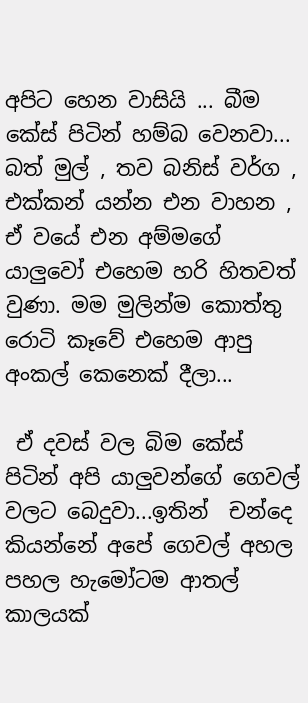අපිට හෙන වාසියි ... බීම කේස් පිටින් හම්බ වෙනවා... බත් මුල් , තව බනිස් වර්ග , එක්කන් යන්න එන වාහන , ඒ වයේ එන අම්මගේ යාලුවෝ එහෙම හරි හිතවත් වුණා. මම මුලින්ම කොත්තු රොටි කෑවේ එහෙම ආපු අංකල් කෙනෙක් දීලා...

 ඒ දවස් වල බිම කේස් පිටින් අපි යාලුවන්ගේ ගෙවල් වලට බෙදුවා...ඉතින්  චන්දෙ කියන්නේ අපේ ගෙවල් අහල පහල හැමෝටම ආතල් කාලයක්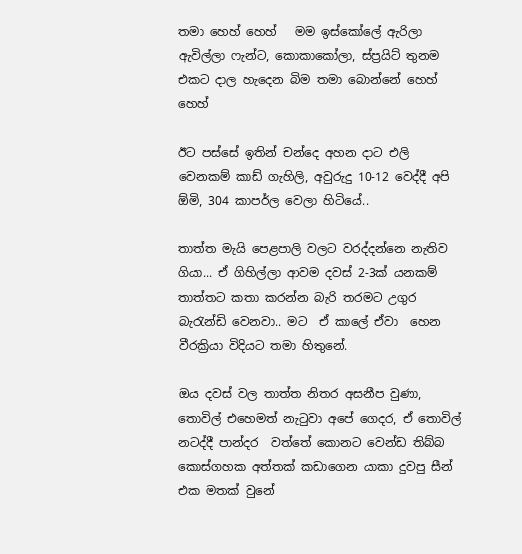තමා හෙහ් හෙහ්   මම ඉස්කෝලේ ඇරිලා ඇවිල්ලා ෆැන්ට, කොකාකෝලා, ස්ප්‍රයිට් තුනම එකට දාල හැදෙන බිම තමා බොන්නේ හෙහ් හෙහ්

ඊට පස්සේ ඉතින් චන්දෙ අහන දාට එලි වෙනකම් කාඩ් ගැහිලි, අවුරුදු 10-12 වෙද්දී අපි ඕමි, 304 කාපර්ල වෙලා හිටියේ..

තාත්ත මැයි පෙළපාලි වලට වරද්දන්නෙ නැතිව ගියා... ඒ ගිහිල්ලා ආවම දවස් 2-3ක් යනකම් තාත්තට කතා කරන්න බැරි තරමට උගුර බැරැන්ඩි වෙනවා.. මට  ඒ කාලේ ඒවා  හෙන වීරක්‍රියා විදියට තමා හිතුනේ.

ඔය දවස් වල තාත්ත නිතර අසනීප වුණා, තොවිල් එහෙමත් නැටුවා අපේ ගෙදර, ඒ තොවිල් නටද්දී පාන්දර  වත්තේ කොනට වෙන්ඩ තිබ්බ කොස්ගහක අත්තක් කඩාගෙන යාකා දුවපු සීන් එක මතක් වුනේ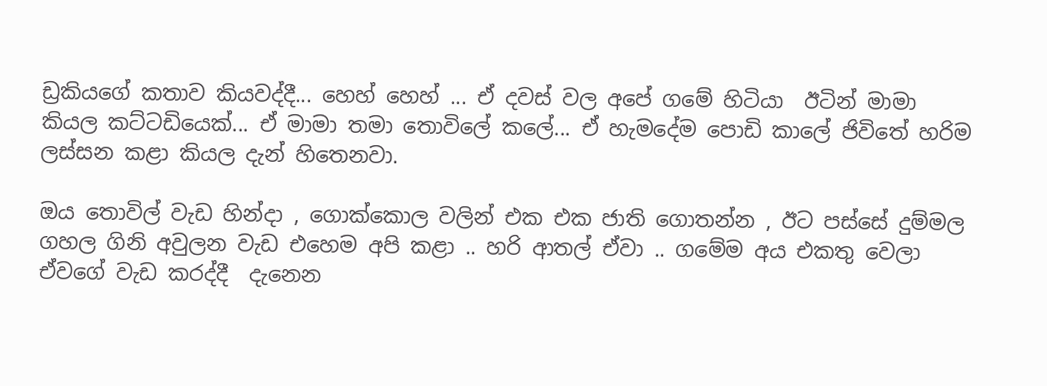ඩ්‍රකියගේ කතාව කියවද්දී... හෙහ් හෙහ් ... ඒ දවස් වල අපේ ගමේ හිටියා  ඊටින් මාමා කියල කට්ටඩියෙක්... ඒ මාමා තමා තොවිලේ කලේ... ඒ හැමදේම පොඩි කාලේ ජිවිතේ හරිම ලස්සන කළා කියල දැන් හිතෙනවා.

ඔය තොවිල් වැඩ හින්දා , ගොක්කොල වලින් එක එක ජාති ගොතන්න , ඊට පස්සේ දුම්මල ගහල ගිනි අවුලන වැඩ එහෙම අපි කළා .. හරි ආතල් ඒවා .. ගමේම අය එකතු වෙලා ඒවගේ වැඩ කරද්දී  දැනෙන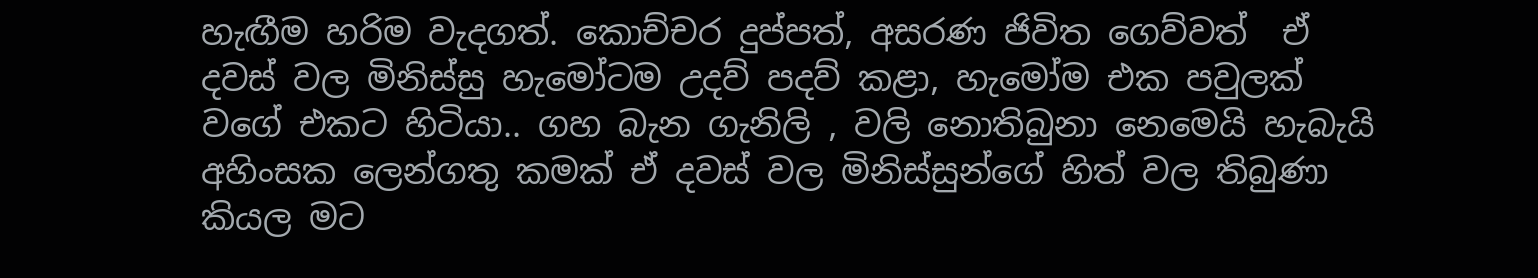හැඟීම හරිම වැදගත්. කොච්චර දුප්පත්, අසරණ ජිවිත ගෙව්වත්  ඒ දවස් වල මිනිස්සු හැමෝටම උදව් පදව් කළා, හැමෝම එක පවුලක් වගේ එකට හිටියා.. ගහ බැන ගැනිලි , වලි නොතිබුනා නෙමෙයි හැබැයි අහිංසක ලෙන්ගතු කමක් ඒ දවස් වල මිනිස්සුන්ගේ හිත් වල තිබුණා කියල මට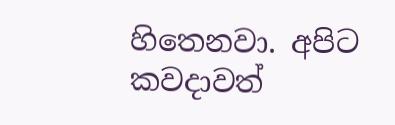හිතෙනවා. අපිට කවදාවත්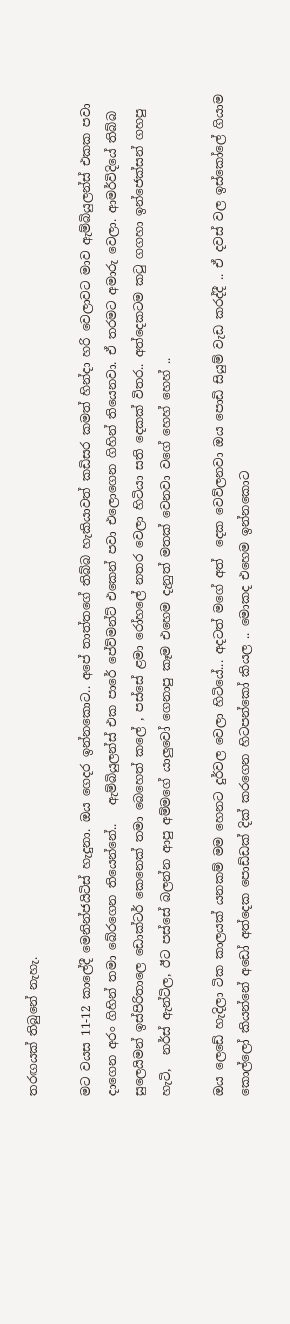තරඟයක් තිබුනේ නැහැ.

මට වයස 11-12 කාලේදී මෙනින්ජයිටිස් හැදුනා. ඔය ගෙදර ඉන්නකොට.. අපේ තාත්තගේ තිබ්බ හැකියාවත් කඩිසර කමත් හින්දා හරි වෙලාවට මාව ඇම්බියුලන්ස් එකක පවා දාගෙන අරං ගිහින් තමා බේරගෙන තියෙන්නේ..   ඇම්බියුලන්ස් එක පාරේ පේව්මන්ට් එකෙන් පවා එලොගෙන ගිහින් තියෙනවා. ඒ තරමට අමාරු වෙලා. ආමර්විදියේ තිබ්බ සුලෙයිමන් ඉස්පිරිතාලෙ ඩොක්ටර් කෙනෙක් තමා බෙහෙත් කලේ , පස්සේ ළමා රෝහලේ නතර වෙලා හිටියා සති දෙකක් විතර.. අත්දෙකටම කටු ගගහා ඉන්ජෙක්සන් ගහපු හැටි,  නර්ස් ඇන්ටිල, ඊට පස්සේ බලන්න ආපු අම්මගේ යාලුවෝ ගෙනාපු කෑම එහෙම දැනුත් මතක් වෙනවා වගේ හෙහ් හෙහ් ..

ඔය ලෙඩේ හැදිලා ටික කාලයක් යනකම් මම හෙනට දුර්වල වෙලා හිටියේ... අදටත් මගේ අත්  දෙක වෙව්ලනවා ඔය පොඩි සියුම් වැඩ කරද්දී .. ඒ දවස් වල ඉස්කෝලේ ගියාම කොල්ලෝ කියන්නේ අඩෝ අත්දෙක පොඩ්ඩක් දික් කරගෙන හිටපන්කෝ කියල .. මොකද එහෙම ඉන්නකොට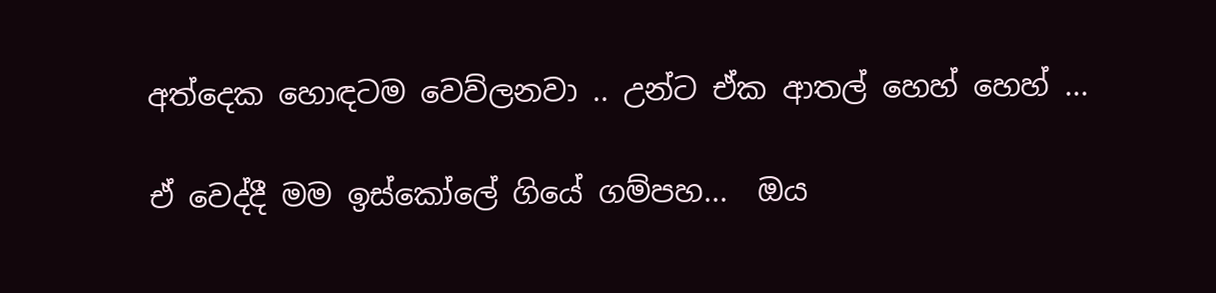අත්දෙක හොඳටම වෙව්ලනවා .. උන්ට ඒක ආතල් හෙහ් හෙහ් ...

ඒ වෙද්දී මම ඉස්කෝලේ ගියේ ගම්පහ...  ඔය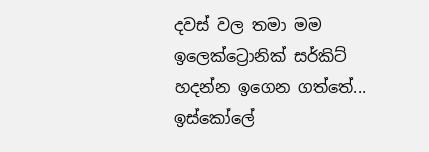දවස් වල තමා මම ඉලෙක්ට්‍රොනික් සර්කිට් හදන්න ඉගෙන ගත්තේ...  ඉස්කෝලේ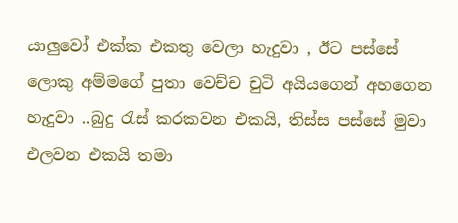යාලුවෝ එක්ක එකතු වෙලා හැදුවා , ඊට පස්සේ ලොකු අම්මගේ පුතා වෙච්ච චුටි අයියගෙන් අහගෙන හැදුවා ..බුදු රැස් කරකවන එකයි, තිස්ස පස්සේ මුවා එලවන එකයි තමා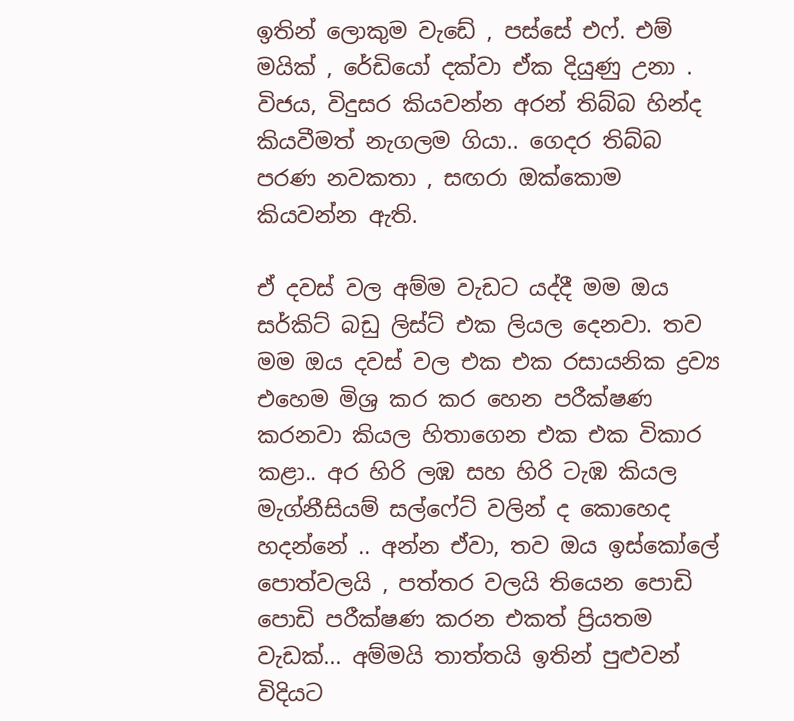ඉතින් ලොකුම වැඩේ , පස්සේ එෆ්. එම් මයික් , රේඩියෝ දක්වා ඒක දියුණු උනා .    විජය, විදුසර කියවන්න අරන් තිබ්බ හින්ද කියවීමත් නැගලම ගියා.. ගෙදර තිබ්බ පරණ නවකතා , සඟරා ඔක්කොම කියවන්න ඇති.

ඒ දවස් වල අම්ම වැඩට යද්දී මම ඔය සර්කිට් බඩු ලිස්ට් එක ලියල දෙනවා. තව මම ඔය දවස් වල එක එක රසායනික ද්‍රව්‍ය එහෙම මිශ්‍ර කර කර හෙන පරීක්ෂණ කරනවා කියල හිතාගෙන එක එක විකාර කළා.. අර හිරි ලඹ සහ හිරි ටැඹ කියල මැග්නීසියම් සල්ෆේට් වලින් ද කොහෙද හදන්නේ .. අන්න ඒවා, තව ඔය ඉස්කෝලේ පොත්වලයි , පත්තර වලයි තියෙන පොඩි පොඩි පරීක්ෂණ කරන එකත් ප්‍රියතම වැඩක්... අම්මයි තාත්තයි ඉතින් පුළුවන් විදියට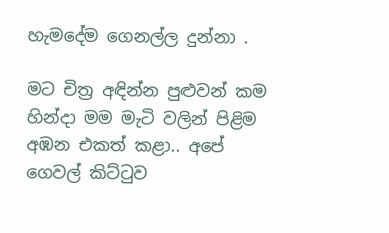හැමදේම ගෙනල්ල දුන්නා .

මට චිත්‍ර අඳින්න පුළුවන් කම හින්දා මම මැටි වලින් පිළිම අඹන එකත් කළා.. අපේ ගෙවල් කිට්ටුව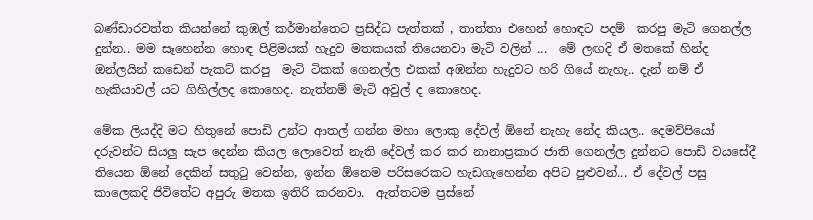බණ්ඩාරවත්ත කියන්නේ කුඹල් කර්මාන්තෙට ප්‍රසිද්ධ පැත්තක් , තාත්තා එහෙන් හොඳට පදම්  කරපු මැටි ගෙනල්ල දුන්න.. මම සෑහෙන්න හොඳ පිළිමයක් හැදුව මතකයක් තියෙනවා මැටි වලින් ...  මේ ලඟදි ඒ මතකේ හින්ද ඔන්ලයින් කඩෙන් පැකට් කරපු  මැටි ටිකක් ගෙනල්ල එකක් අඹන්න හැදුවට හරි ගියේ නැහැ.. දැන් නම් ඒ හැකියාවල් යට ගිහිල්ලද කොහෙද. නැත්නම් මැටි අවුල් ද කොහෙද.

මේක ලියද්දි මට හිතුනේ පොඩි උන්ට ආතල් ගන්න මහා ලොකු දේවල් ඕනේ නැහැ නේද කියල.. දෙමව්පියෝ දරුවන්ට සියලු සැප දෙන්න කියල ලොවෙත් නැති දේවල් කර කර නානාප්‍රකාර ජාති ගෙනල්ල දුන්නට පොඩි වයසේදී තියෙන ඕනේ දෙකින් සතුටු වෙන්න, ඉන්න ඕනෙම පරිසරෙකට හැඩගැහෙන්න අපිට පුළුවන්... ඒ දේවල් පසු කාලෙකදි ජිවිතේට අපුරු මතක ඉතිරි කරනවා.  ඇත්තටම ප්‍රස්නේ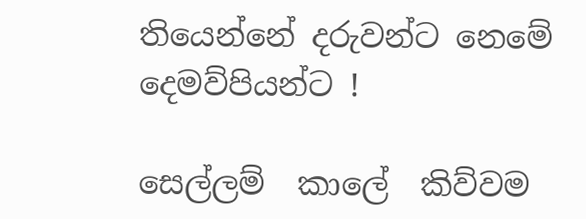තියෙන්නේ දරුවන්ට නෙමේ දෙමව්පියන්ට !

සෙල්ලම්  කාලේ  කිව්වම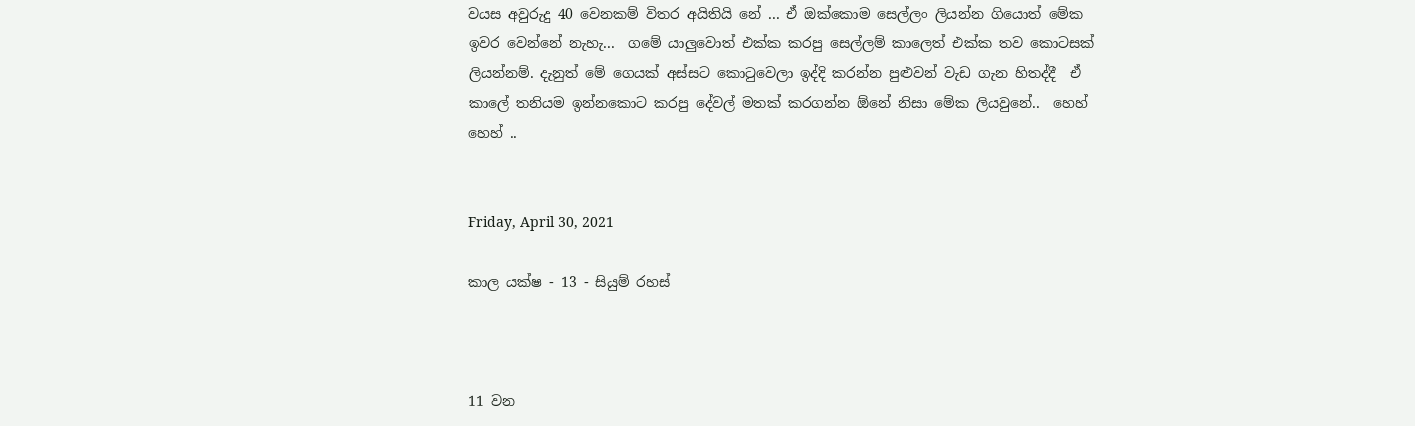වයස අවුරුදු 40 වෙනකම් විතර අයිතියි නේ ... ඒ ඔක්කොම සෙල්ලං ලියන්න ගියොත් මේක ඉවර වෙන්නේ නැහැ...  ගමේ යාලුවොත් එක්ක කරපු සෙල්ලම් කාලෙත් එක්ක තව කොටසක් ලියන්නම්. දැනුත් මේ ගෙයක් අස්සට කොටුවෙලා ඉද්දි කරන්න පුළුවන් වැඩ ගැන හිතද්දී  ඒ කාලේ තනියම ඉන්නකොට කරපු දේවල් මතක් කරගන්න ඕනේ නිසා මේක ලියවුනේ..  හෙහ් හෙහ් ..


Friday, April 30, 2021

කාල යක්ෂ - 13 - සියුම් රහස්



11 වන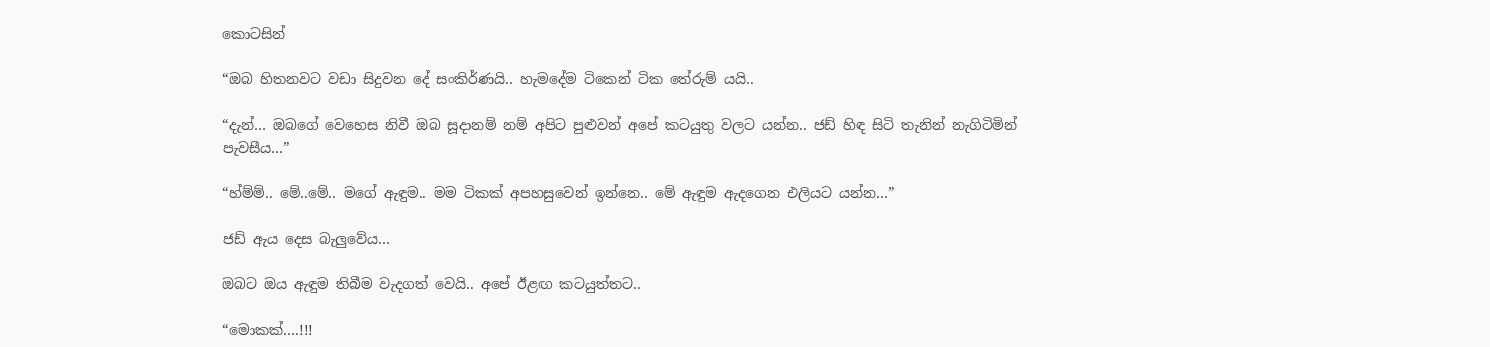කොටසින්

“ඔබ හිතනවට වඩා සිදුවන දේ සංකිර්ණයි.. හැමදේම ටිකෙන් ටික තේරුම් යයි..

“දැන්… ඔබගේ වෙහෙස නිවී ඔබ සූදානම් නම් අපිට පුළුවන් අපේ කටයුතු වලට යන්න.. ජඩ් හිඳ සිටි තැනින් නැගිටිමින් පැවසීය…”

“හ්ම්ම්.. මේ..මේ.. මගේ ඇඳුම.. මම ටිකක් අපහසුවෙන් ඉන්නෙ.. මේ ඇඳුම ඇදගෙන එලියට යන්න…”

ජඩ් ඇය දෙස බැලුවේය…

ඔබට ඔය ඇඳුම තිබීම වැදගත් වෙයි.. අපේ ඊළඟ කටයුත්තට..

“මොකක්….!!!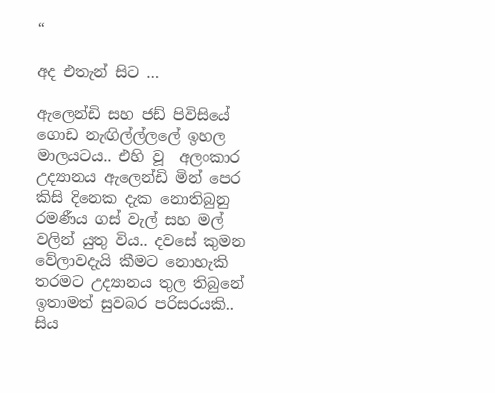“

අද එතැන් සිට …

ඇලෙන්ඩි සහ ජඩ් පිවිසියේ ගොඩ නැඟිල්ල්ලලේ ඉහල මාලයටය.. එහි වූ  අලංකාර උද්‍යානය ඇලෙන්ඩි මින් පෙර කිසි දිනෙක දැක නොතිබුනු රමණීය ගස් වැල් සහ මල් වලින් යුතු විය.. දවසේ කුමන වේලාවදැයි කීමට නොහැකි තරමට උද්‍යානය තුල තිබුනේ ඉතාමත් සුවබර පරිසරයකි..  සිය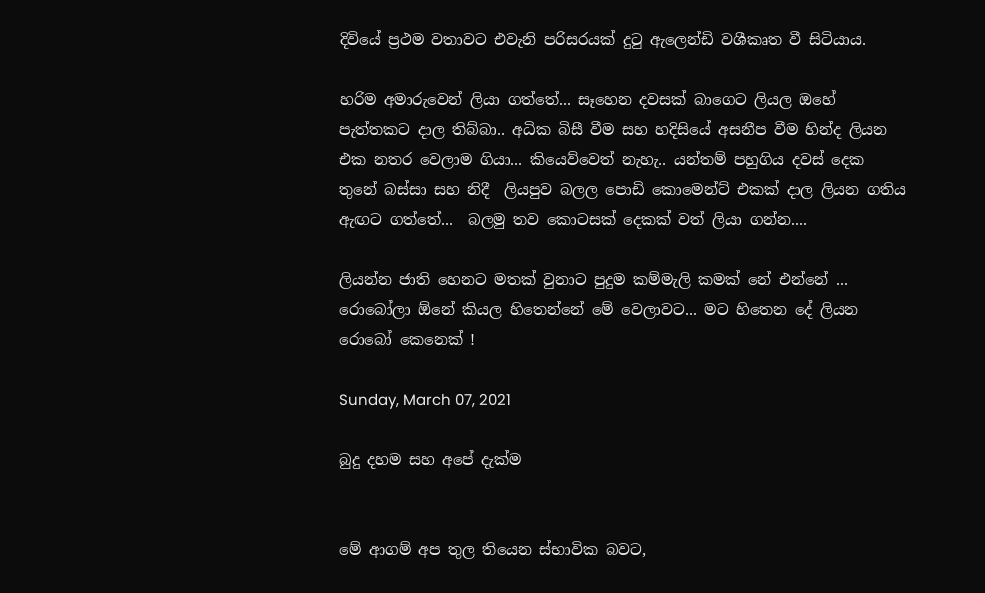දිවියේ ප්‍රථම වතාවට එවැනි පරිසරයක් දුටු ඇලෙන්ඩි වශීකෘත වී සිටියාය.

හරිම අමාරුවෙන් ලියා ගත්තේ... සෑහෙන දවසක් බාගෙට ලියල ඔහේ පැත්තකට දාල තිබ්බා.. අධික බිසී වීම සහ හදිසියේ අසනීප වීම හින්ද ලියන එක නතර වෙලාම ගියා... කියෙව්වෙත් නැහැ.. යන්තම් පහුගිය දවස් දෙක තුනේ බස්සා සහ නිදී  ලියපුව බලල පොඩි කොමෙන්ට් එකක් දාල ලියන ගතිය ඇඟට ගත්තේ...  බලමු තව කොටසක් දෙකක් වත් ලියා ගන්න....

ලියන්න ජාති හෙනට මතක් වුනාට පුදුම කම්මැලි කමක් නේ එන්නේ ...  රොබෝලා ඕනේ කියල හිතෙන්නේ මේ වෙලාවට... මට හිතෙන දේ ලියන රොබෝ කෙනෙක් !

Sunday, March 07, 2021

බුදු දහම සහ අපේ දැක්ම


මේ ආගම් අප තුල තියෙන ස්භාවික බවට,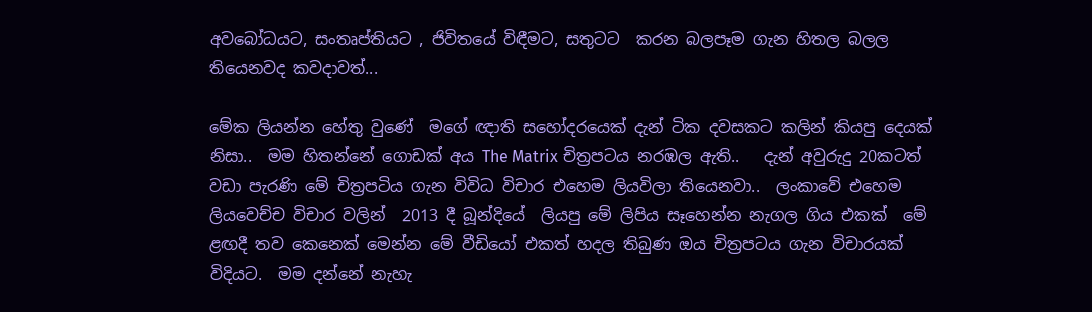අවබෝධයට, සංතෘප්තියට , ජිවිතයේ විඳීමට, සතුටට  කරන බලපෑම ගැන හිතල බලල තියෙනවද කවදාවත්...

මේක ලියන්න හේතු වුණේ  මගේ ඥාති සහෝදරයෙක් දැන් ටික දවසකට කලින් කියපු දෙයක් නිසා..  මම හිතන්නේ ගොඩක් අය The Matrix චිත්‍රපටය නරඹල ඇති..   දැන් අවුරුදු 20කටත් වඩා පැරණි මේ චිත්‍රපටිය ගැන විවිධ විචාර එහෙම ලියවිලා තියෙනවා..  ලංකාවේ එහෙම ලියවෙච්ච විචාර වලින්  2013 දී බූන්දියේ  ලියපු මේ ලිපිය සෑහෙන්න නැගල ගිය එකක්  මේ ළඟදී තව කෙනෙක් මෙන්න මේ වීඩියෝ එකත් හදල තිබුණ ඔය චිත්‍රපටය ගැන විචාරයක් විදියට.  මම දන්නේ නැහැ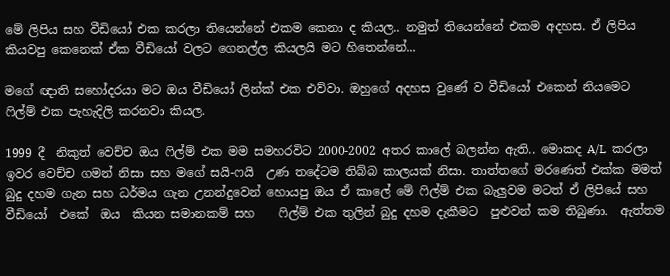මේ ලිපිය සහ වීඩියෝ එක කරලා තියෙන්නේ එකම කෙනා ද කියල.. නමුත් තියෙන්නේ එකම අදහස. ඒ ලිපිය කියවපු කෙනෙක් ඒක වීඩියෝ වලට ගෙනල්ල කියලයි මට හිතෙන්නේ...

මගේ ඥාති සහෝදරයා මට ඔය වීඩියෝ ලින්ක් එක එව්වා. ඔහුගේ අදහස වුණේ ව වීඩියෝ එකෙන් නියමෙට ෆිල්ම් එක පැහැදිලි කරනවා කියල.

1999 දී  නිකුත් වෙච්ච ඔය ෆිල්ම් එක මම සමහරවිට 2000-2002 අතර කාලේ බලන්න ඇති.. මොකද A/L  කරලා ඉවර වෙච්ච ගමන් නිසා සහ මගේ සයි-ෆයි  උණ තදේටම තිබ්බ කාලයක් නිසා. තාත්තගේ මරණෙත් එක්ක මමත් බුදු දහම ගැන සහ ධර්මය ගැන උනන්දුවෙන් හොයපු ඔය ඒ කාලේ මේ ෆිල්ම් එක බැලුවම මටත් ඒ ලිපියේ සහ වීඩියෝ  එකේ  ඔය  කියන සමානකම් සහ    ෆිල්ම් එක තුලින් බුදු දහම දැකීමට  පුළුවන් කම තිබුණා.  ඇත්තම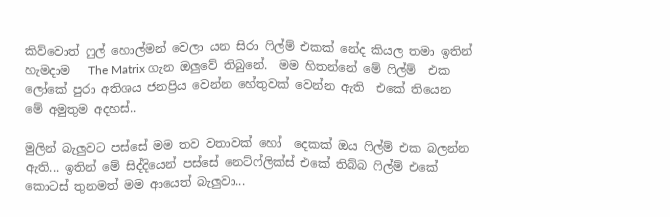කිව්වොත් ෆුල් හොල්මන් වෙලා යන සිරා ෆිල්ම් එකක් නේද කියල තමා ඉතින් හැමදාම   The Matrix ගැන ඔලුවේ තිබුනේ.  මම හිතන්නේ මේ ෆිල්ම්  එක  ලෝකේ පුරා අතිශය ජනප්‍රිය වෙන්න හේතුවක් වෙන්න ඇති  එකේ තියෙන මේ අමුතුම අදහස්..

මුලින් බැලුවට පස්සේ මම තව වතාවක් හෝ  දෙකක් ඔය ෆිල්ම් එක බලන්න ඇති... ඉතින් මේ සිද්දියෙන් පස්සේ නෙට්ෆ්ලික්ස් එකේ තිබ්බ ෆිල්ම් එකේ කොටස් තුනමත් මම ආයෙත් බැලුවා...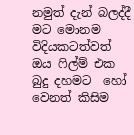නමුත් දැන් බලද්දී මට මොනම විදියකටත්වත් ඔය ෆිල්ම් එක බුදු දහමට  හෝ   වෙනත් කිසිම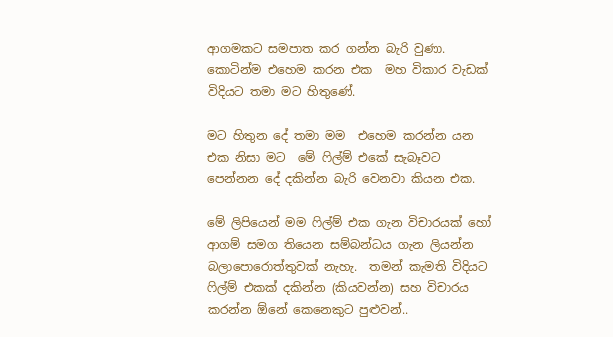ආගමකට සමපාත කර ගන්න බැරි වුණා. කොටින්ම එහෙම කරන එක  මහ විකාර වැඩක් විදියට තමා මට හිතුණේ.

මට හිතුන දේ තමා මම  එහෙම කරන්න යන එක නිසා මට  මේ ෆිල්ම් එකේ සැබෑවට පෙන්නන දේ දකින්න බැරි වෙනවා කියන එක.

මේ ලිපියෙන් මම ෆිල්ම් එක ගැන විචාරයක් හෝ  ආගම් සමග තියෙන සම්බන්ධය ගැන ලියන්න බලාපොරොත්තුවක් නැහැ.  තමන් කැමති විදියට ෆිල්ම් එකක් දකින්න (කියවන්න) සහ විචාරය කරන්න ඕනේ කෙනෙකුට පුළුවන්..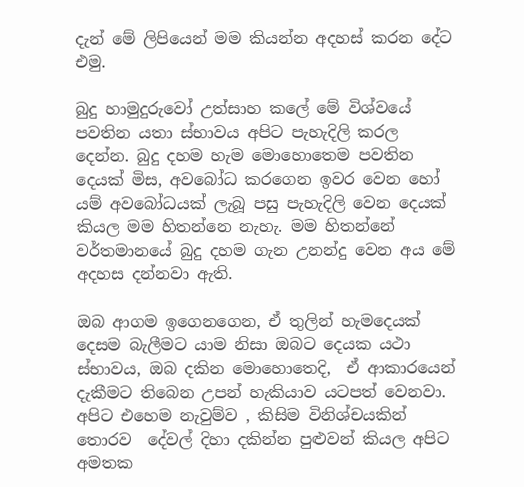දැන් මේ ලිපියෙන් මම කියන්න අදහස් කරන දේට එමු.

බුදු හාමුදුරුවෝ උත්සාහ කලේ මේ විශ්වයේ පවතින යතා ස්භාවය අපිට පැහැදිලි කරල දෙන්න. බුදු දහම හැම මොහොතෙම පවතින දෙයක් මිස, අවබෝධ කරගෙන ඉවර වෙන හෝ යම් අවබෝධයක් ලැබූ පසු පැහැදිලි වෙන දෙයක් කියල මම හිතන්නෙ නැහැ. මම හිතන්නේ වර්තමානයේ බුදු දහම ගැන උනන්දු වෙන අය මේ අදහස දන්නවා ඇති.

ඔබ ආගම ඉගෙනගෙන, ඒ තුලින් හැමදෙයක් දෙසම බැලීමට යාම නිසා ඔබට දෙයක යථා ස්භාවය, ඔබ දකින මොහොතෙදි,  ඒ ආකාරයෙන් දැකීමට තිබෙන උපන් හැකියාව යටපත් වෙනවා. අපිට එහෙම නැවුම්ව , කිසිම විනිශ්චයකින් තොරව  දේවල් දිහා දකින්න පුළුවන් කියල අපිට අමතක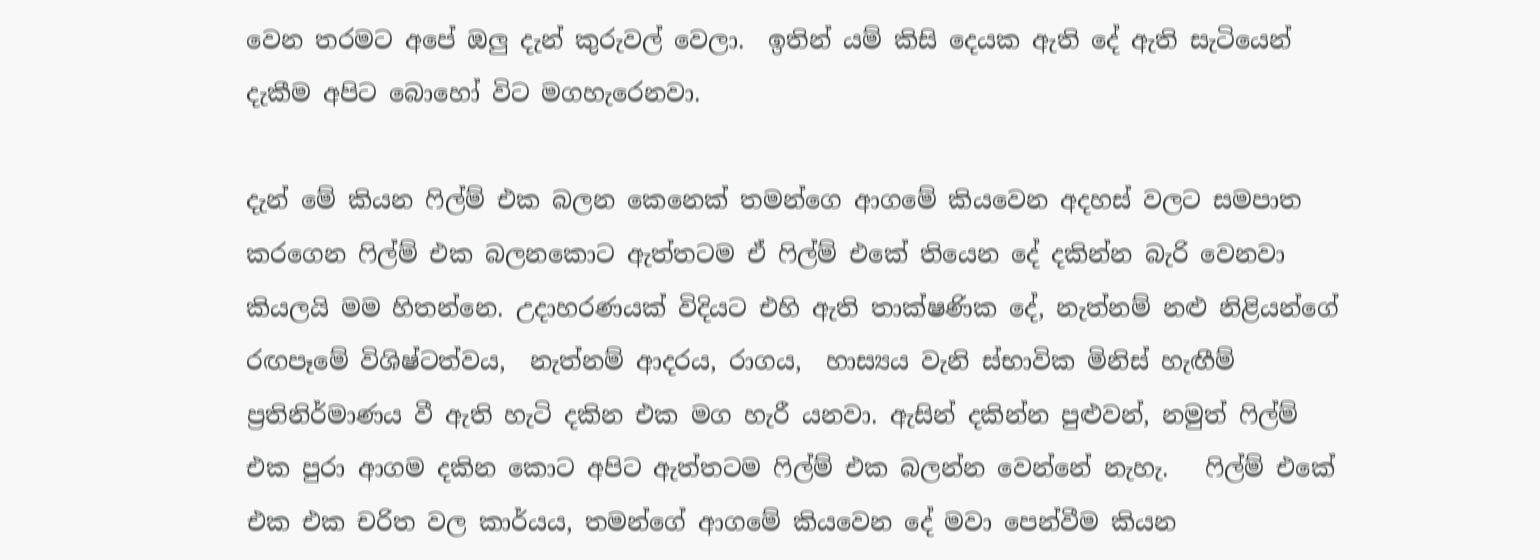වෙන තරමට අපේ ඔලු දැන් කුරුවල් වෙලා.  ඉතින් යම් කිසි දෙයක ඇති දේ ඇති සැටියෙන් දැකීම අපිට බොහෝ විට මගහැරෙනවා.

දැන් මේ කියන ෆිල්ම් එක බලන කෙනෙක් තමන්ගෙ ආගමේ කියවෙන අදහස් වලට සමපාත කරගෙන ෆිල්ම් එක බලනකොට ඇත්තටම ඒ ෆිල්ම් එකේ තියෙන දේ දකින්න බැරි වෙනවා කියලයි මම හිතන්නෙ. උදාහරණයක් විදියට එහි ඇති තාක්ෂණික දේ, නැත්නම් නළු නිළියන්ගේ රඟපෑමේ විශිෂ්ටත්වය,  නැත්නම් ආදරය, රාගය,  හාස්‍යය වැනි ස්භාවික මිනිස් හැඟීම් ප්‍රතිනිර්මාණය වී ඇති හැටි දකින එක මග හැරී යනවා. ඇසින් දකින්න පුළුවන්, නමුත් ෆිල්ම් එක පුරා ආගම දකින කොට අපිට ඇත්තටම ෆිල්ම් එක බලන්න වෙන්නේ නැහැ.   ෆිල්ම් එකේ එක එක චරිත වල කාර්යය, තමන්ගේ ආගමේ කියවෙන දේ මවා පෙන්වීම කියන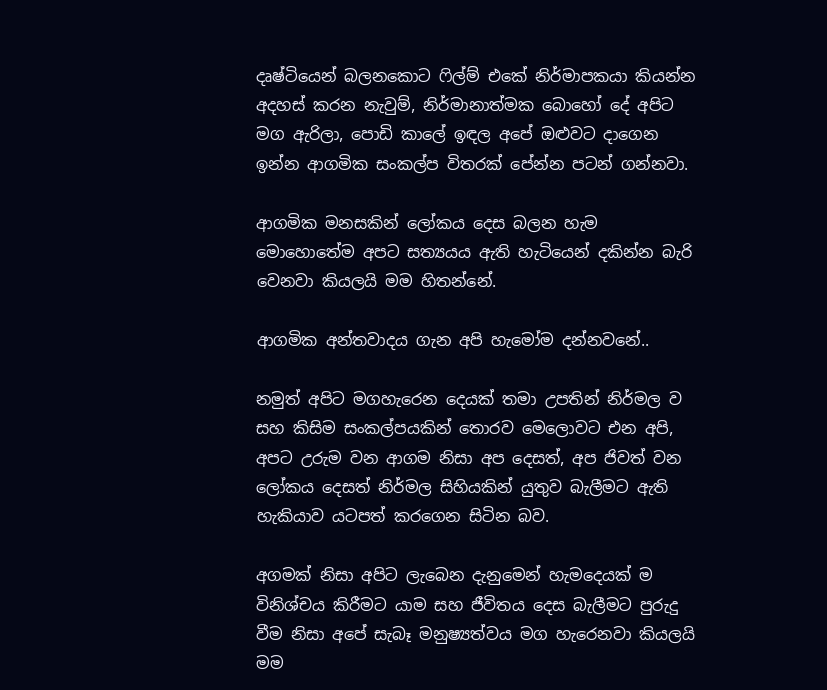දෘෂ්ටියෙන් බලනකොට ෆිල්ම් එකේ නිර්මාපකයා කියන්න අදහස් කරන නැවුම්, නිර්මානාත්මක බොහෝ දේ අපිට මග ඇරිලා, පොඩි කාලේ ඉඳල අපේ ඔළුවට දාගෙන ඉන්න ආගමික සංකල්ප විතරක් පේන්න පටන් ගන්නවා.

ආගමික මනසකින් ලෝකය දෙස බලන හැම මොහොතේම අපට සත්‍යයය ඇති හැටියෙන් දකින්න බැරි වෙනවා කියලයි මම හිතන්නේ.

ආගමික අන්තවාදය ගැන අපි හැමෝම දන්නවනේ..

නමුත් අපිට මගහැරෙන දෙයක් තමා උපතින් නිර්මල ව සහ කිසිම සංකල්පයකින් තොරව මෙලොවට එන අපි, අපට උරුම වන ආගම නිසා අප දෙසත්, අප ජිවත් වන ලෝකය දෙසත් නිර්මල සිහියකින් යුතුව බැලීමට ඇති හැකියාව යටපත් කරගෙන සිටින බව.

අගමක් නිසා අපිට ලැබෙන දැනුමෙන් හැමදෙයක් ම විනිශ්චය කිරීමට යාම සහ ජීවිතය දෙස බැලීමට පුරුදු වීම නිසා අපේ සැබෑ මනුෂ්‍යත්වය මග හැරෙනවා කියලයි මම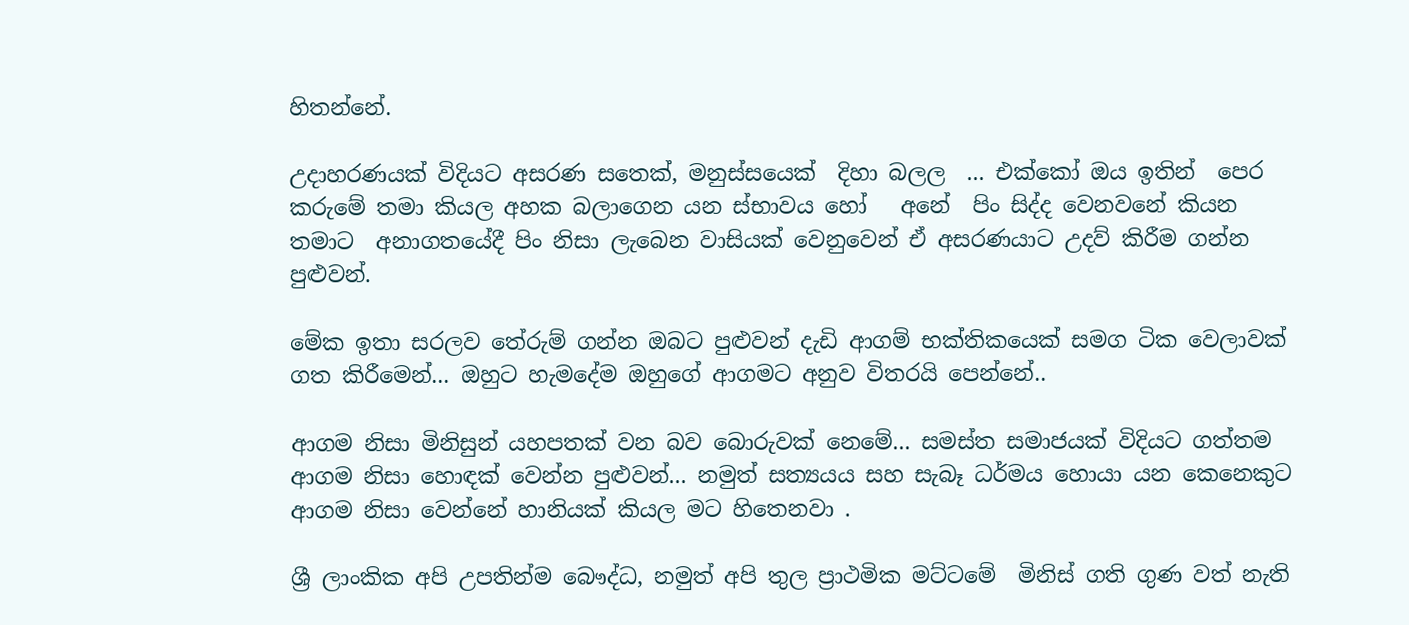හිතන්නේ.

උදාහරණයක් විදියට අසරණ සතෙක්, මනුස්සයෙක්  දිහා බලල  ... එක්කෝ ඔය ඉතින්  පෙර කරුමේ තමා කියල අහක බලාගෙන යන ස්භාවය හෝ   අනේ  පිං සිද්ද වෙනවනේ කියන තමාට  අනාගතයේදී පිං නිසා ලැබෙන වාසියක් වෙනුවෙන් ඒ අසරණයාට උදව් කිරීම ගන්න පුළුවන්.

මේක ඉතා සරලව තේරුම් ගන්න ඔබට පුළුවන් දැඩි ආගම් භක්තිකයෙක් සමග ටික වෙලාවක් ගත කිරීමෙන්... ඔහුට හැමදේම ඔහුගේ ආගමට අනුව විතරයි පෙන්නේ..

ආගම නිසා මිනිසුන් යහපතක් වන බව බොරුවක් නෙමේ... සමස්ත සමාජයක් විදියට ගත්තම ආගම නිසා හොඳක් වෙන්න පුළුවන්... නමුත් සත්‍යයය සහ සැබෑ ධර්මය හොයා යන කෙනෙකුට ආගම නිසා වෙන්නේ හානියක් කියල මට හිතෙනවා .

ශ්‍රී ලාංකික අපි උපතින්ම බෞද්ධ, නමුත් අපි තුල ප්‍රාථමික මට්ටමේ  මිනිස් ගති ගුණ වත් නැති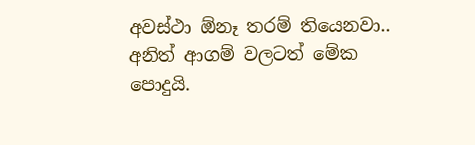අවස්ථා ඕනෑ තරම් තියෙනවා.. අනිත් ආගම් වලටත් මේක පොදුයි.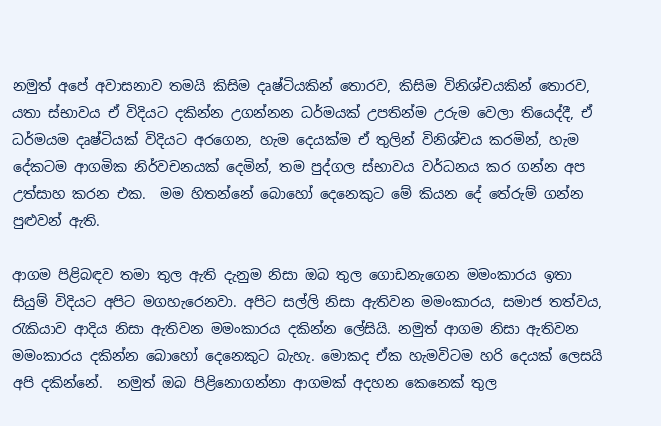නමුත් අපේ අවාසනාව තමයි කිසිම දෘෂ්ටියකින් තොරව, කිසිම විනිශ්චයකින් තොරව, යතා ස්භාවය ඒ විදියට දකින්න උගන්නන ධර්මයක් උපතින්ම උරුම වෙලා තියෙද්දී, ඒ ධර්මයම දෘෂ්ටියක් විදියට අරගෙන, හැම දෙයක්ම ඒ තුලින් විනිශ්චය කරමින්, හැම දේකටම ආගමික නිර්වචනයක් දෙමින්, තම පුද්ගල ස්භාවය වර්ධනය කර ගන්න අප උත්සාහ කරන එක.  මම හිතන්නේ බොහෝ දෙනෙකුට මේ කියන දේ තේරුම් ගන්න පුළුවන් ඇති.

ආගම පිළිබඳව තමා තුල ඇති දැනුම නිසා ඔබ තුල ගොඩනැගෙන මමංකාරය ඉතා සියුම් විදියට අපිට මගහැරෙනවා. අපිට සල්ලි නිසා ඇතිවන මමංකාරය, සමාජ තත්වය, රැකියාව ආදිය නිසා ඇතිවන මමංකාරය දකින්න ලේසියි. නමුත් ආගම නිසා ඇතිවන මමංකාරය දකින්න බොහෝ දෙනෙකුට බැහැ. මොකද ඒක හැමවිටම හරි දෙයක් ලෙසයි අපි දකින්නේ.  නමුත් ඔබ පිළිනොගන්නා ආගමක් අදහන කෙනෙක් තුල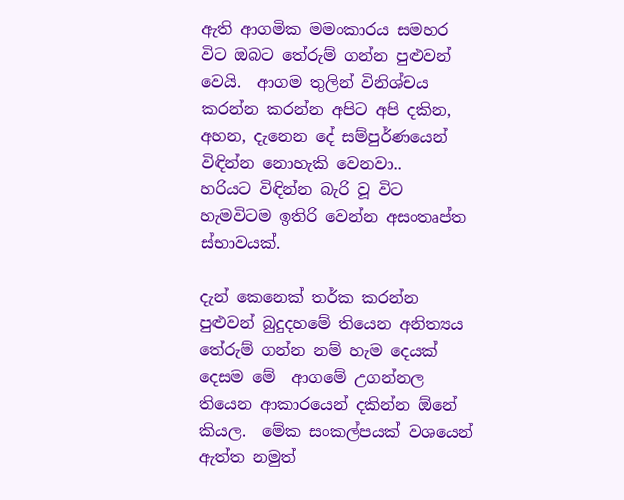ඇති ආගමික මමංකාරය සමහර විට ඔබට තේරුම් ගන්න පුළුවන් වෙයි.  ආගම තුලින් විනිශ්චය කරන්න කරන්න අපිට අපි දකින, අහන, දැනෙන දේ සම්පුර්ණයෙන් විඳින්න නොහැකි වෙනවා..    හරියට විඳින්න බැරි වූ විට හැමවිටම ඉතිරි වෙන්න අසංතෘප්ත ස්භාවයක්.

දැන් කෙනෙක් තර්ක කරන්න පුළුවන් බුදුදහමේ තියෙන අනිත්‍යය තේරුම් ගන්න නම් හැම දෙයක් දෙසම මේ  ආගමේ උගන්නල තියෙන ආකාරයෙන් දකින්න ඕනේ කියල.  මේක සංකල්පයක් වශයෙන් ඇත්ත නමුත්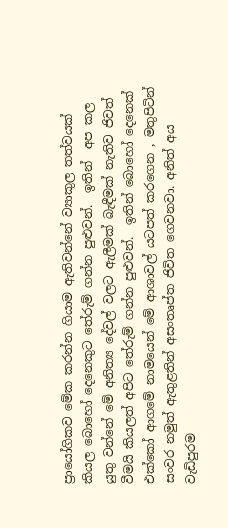ප්‍රායෝගිකව මේක කරන්න ගියාම ඇතිවන්නේ ව්‍යාකුල තත්වයක් කියල බොහෝ දෙනෙකුට තේරුම් ගන්න පුළුවන්.  ඉතින්  අප කල යුතු වන්නේ මේ අනිත්‍ය දේවල් වලට ඇලීමක් බැඳීමක් නැතිව ජිවත් වීමයි කියලත් අපිට තේරුම් ගන්න පුළුවන්.  ඉතින් බොහෝ දෙනෙක් එක්කෝ ආගමේ නාමයෙන් මේ ආශාවල් යටපත් කරගෙන , මතුපිටින් සංවර නමුත් ඇතුළතින් අසංතෘප්ත ජිවිත ගෙවනවා. අනිත් අය වැඩිපුරම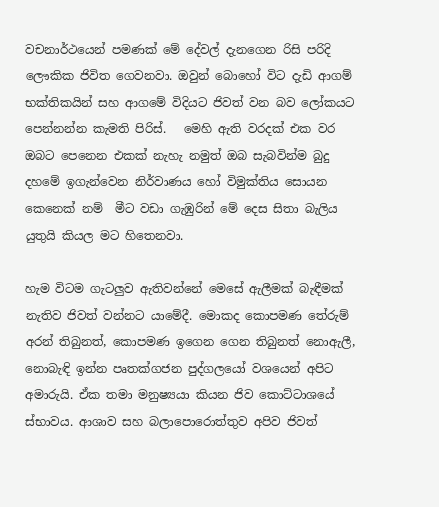වචනාර්ථයෙන් පමණක් මේ දේවල් දැනගෙන රිසි පරිදි ලෞකික ජිවිත ගෙවනවා. ඔවුන් බොහෝ විට දැඩි ආගම් භක්තිකයින් සහ ආගමේ විදියට ජිවත් වන බව ලෝකයට පෙන්නන්න කැමති පිරිස්.   මෙහි ඇති වරදක් එක වර ඔබට පෙනෙන එකක් නැහැ නමුත් ඔබ සැබවින්ම බුදු දහමේ ඉගැන්වෙන නිර්වාණය හෝ විමුක්තිය සොයන කෙනෙක් නම්  මීට වඩා ගැඹුරින් මේ දෙස සිතා බැලිය යුතුයි කියල මට හිතෙනවා.

හැම විටම ගැටලුව ඇතිවන්නේ මෙසේ ඇලීමක් බැඳීමක් නැතිව ජිවත් වන්නට යාමේදී. මොකද කොපමණ තේරුම් අරන් තිබුනත්, කොපමණ ඉගෙන ගෙන තිබුනත් නොඇලී, නොබැඳි ඉන්න පෘතක්ගජන පුද්ගලයෝ වශයෙන් අපිට අමාරුයි. ඒක තමා මනුෂ්‍යයා කියන ජිව කොට්ටාශයේ ස්භාවය. ආශාව සහ බලාපොරොත්තුව අපිව ජිවත්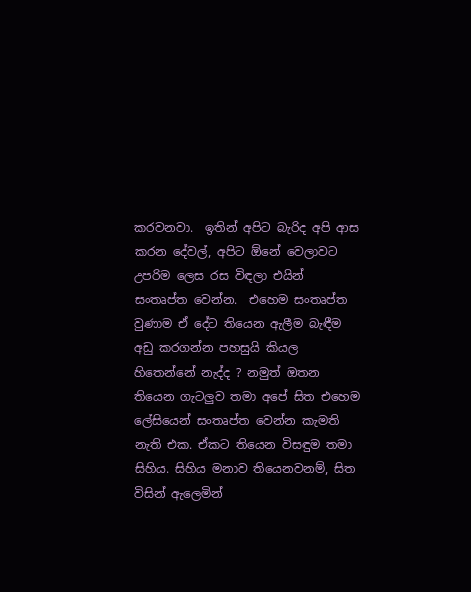කරවනවා.  ඉතින් අපිට බැරිද අපි ආස කරන දේවල්, අපිට ඕනේ වෙලාවට උපරිම ලෙස රස විඳලා එයින් සංතෘප්ත වෙන්න.  එහෙම සංතෘප්ත  වුණාම ඒ දේට තියෙන ඇලීම බැඳීම අඩු කරගන්න පහසුයි කියල හිතෙන්නේ නැද්ද ? නමුත් ඔතන තියෙන ගැටලුව තමා අපේ සිත එහෙම ලේසියෙන් සංතෘප්ත වෙන්න කැමති නැති එක. ඒකට තියෙන විසඳුම තමා සිහිය. සිහිය මනාව තියෙනවනම්, සිත විසින් ඇලෙමින්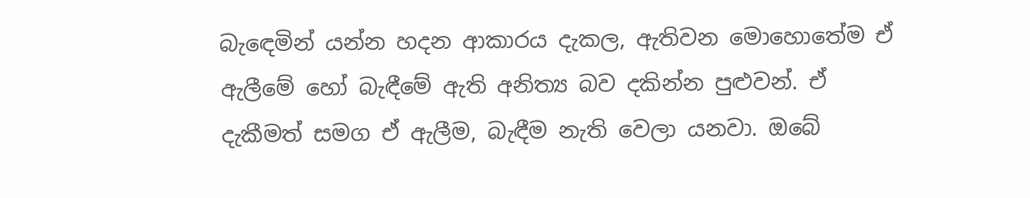බැඳෙමින් යන්න හදන ආකාරය දැකල, ඇතිවන මොහොතේම ඒ ඇලීමේ හෝ බැඳීමේ ඇති අනිත්‍ය බව දකින්න පුළුවන්. ඒ දැකීමත් සමග ඒ ඇලීම, බැඳීම නැති වෙලා යනවා. ඔබේ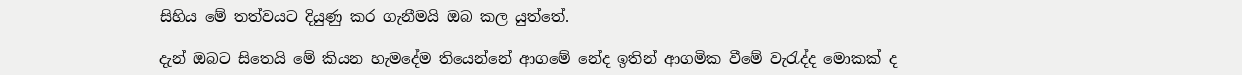සිහිය මේ තත්වයට දියුණු කර ගැනීමයි ඔබ කල යුත්තේ.

දැන් ඔබට සිතෙයි මේ කියන හැමදේම තියෙන්නේ ආගමේ නේද ඉතින් ආගමික වීමේ වැරැද්ද මොකක් ද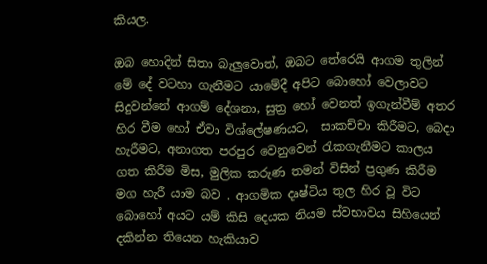කියල.

ඔබ හොදින් සිතා බැලුවොත්, ඔබට තේරෙයි ආගම තුලින් මේ දේ වටහා ගැනීමට යාමේදී අපිට බොහෝ වෙලාවට සිදුවන්නේ ආගම් දේශනා, සුත්‍ර හෝ වෙනත් ඉගැන්වීම් අතර හිර වීම හෝ ඒවා විශ්ලේෂණයට,  සාකච්චා කිරීමට, බෙදා හැරීමට, අනාගත පරපුර වෙනුවෙන් රැකගැනීමට කාලය ගත කිරීම මිස, මුලික කරුණ තමන් විසින් ප්‍රගුණ කිරීම මග හැරී යාම බව . ආගමික දෘෂ්ටිය තුල හිර වූ විට බොහෝ අයට යම් කිසි දෙයක නියම ස්වභාවය සිහියෙන් දකින්න තියෙන හැකියාව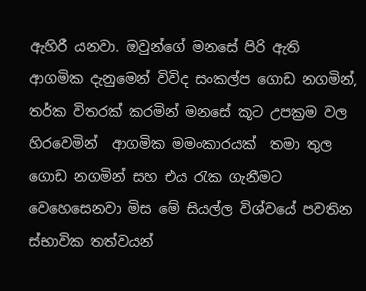ඇහිරී යනවා. ඔවුන්ගේ මනසේ පිරි ඇති ආගමික දැනුමෙන් විවිද සංකල්ප ගොඩ නගමින්, තර්ක විතරක් කරමින් මනසේ කූට උපක්‍රම වල හිරවෙමින්  ආගමික මමංකාරයක්  තමා තුල ගොඩ නගමින් සහ එය රැක ගැනීමට වෙහෙසෙනවා මිස මේ සියල්ල විශ්වයේ පවතින ස්භාවික තත්වයන්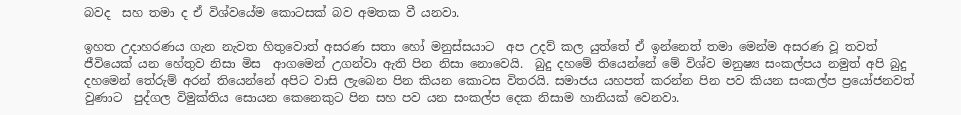බවද  සහ තමා ද ඒ විශ්වයේම කොටසක් බව අමතක වී යනවා.

ඉහත උදාහරණය ගැන නැවත හිතුවොත් අසරණ සතා හෝ මනුස්සයාට  අප උදව් කල යුත්තේ ඒ ඉන්නෙත් තමා මෙන්ම අසරණ වූ තවත් ජීවියෙක් යන හේතුව නිසා මිස  ආගමෙන් උගන්වා ඇති පින නිසා නොවෙයි.  බුදු දහමේ තියෙන්නේ මේ විශ්ව මනුෂ්‍ය සංකල්පය නමුත් අපි බුදු දහමෙන් තේරුම් අරන් තියෙන්නේ අපිට වාසි ලැබෙන පින කියන කොටස විතරයි. සමාජය යහපත් කරන්න පින පව කියන සංකල්ප ප්‍රයෝජනවත් වුණාට  පුද්ගල විමුක්තිය සොයන කෙනෙකුට පින සහ පව යන සංකල්ප දෙක නිසාම හානියක් වෙනවා.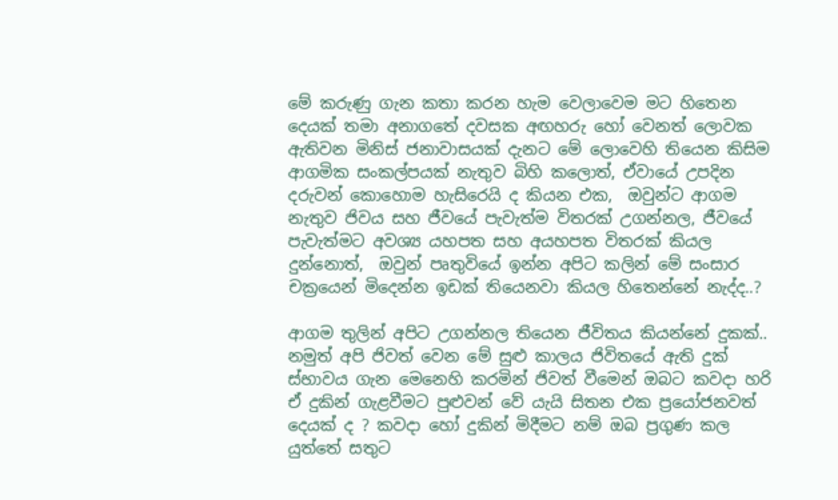මේ කරුණු ගැන කතා කරන හැම වෙලාවෙම මට හිතෙන දෙයක් තමා අනාගතේ දවසක අඟහරු හෝ වෙනත් ලොවක ඇතිවන මිනිස් ජනාවාසයක් දැනට මේ ලොවෙහි තියෙන කිසිම ආගමික සංකල්පයක් නැතුව බිහි කලොත්, ඒවායේ උපදින දරුවන් කොහොම හැසිරෙයි ද කියන එක,  ඔවුන්ට ආගම නැතුව ජිවය සහ ජීවයේ පැවැත්ම විතරක් උගන්නල, ජීවයේ පැවැත්මට අවශ්‍ය යහපත සහ අයහපත විතරක් කියල දුන්නොත්,  ඔවුන් පෘතුවියේ ඉන්න අපිට කලින් මේ සංසාර චක්‍රයෙන් මිදෙන්න ඉඩක් තියෙනවා කියල හිතෙන්නේ නැද්ද..?

ආගම තුලින් අපිට උගන්නල තියෙන ජීවිතය කියන්නේ දුකක්.. නමුත් අපි ජිවත් වෙන මේ සුළු කාලය ජිවිතයේ ඇති දුක් ස්භාවය ගැන මෙනෙහි කරමින් ජිවත් වීමෙන් ඔබට කවදා හරි ඒ දුකින් ගැළවීමට පුළුවන් වේ යැයි සිතන එක ප්‍රයෝජනවත් දෙයක් ද ? කවදා හෝ දුකින් මිදීමට නම් ඔබ ප්‍රගුණ කල යුත්තේ සතුට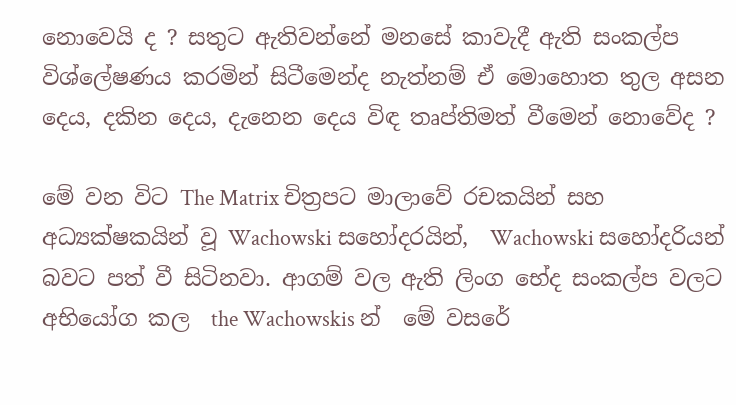නොවෙයි ද ? සතුට ඇතිවන්නේ මනසේ කාවැදී ඇති සංකල්ප විශ්ලේෂණය කරමින් සිටීමෙන්ද නැත්නම් ඒ මොහොත තුල අසන දෙය, දකින දෙය, දැනෙන දෙය විඳ තෘප්තිමත් වීමෙන් නොවේද ?

මේ වන විට The Matrix චිත්‍රපට මාලාවේ රචකයින් සහ අධ්‍යක්ෂකයින් වූ Wachowski සහෝදරයින්,  Wachowski සහෝදරියන් බවට පත් වී සිටිනවා. ආගම් වල ඇති ලිංග භේද සංකල්ප වලට අභියෝග කල  the Wachowskis න්  මේ වසරේ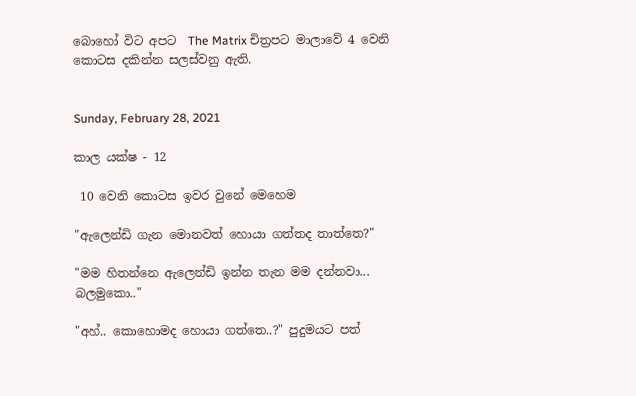බොහෝ විට අපට  The Matrix චිත්‍රපට මාලාවේ 4 වෙනි කොටස දකින්න සලස්වනු ඇති.


Sunday, February 28, 2021

කාල යක්ෂ - 12

 10 වෙනි කොටස ඉවර වුනේ මෙහෙම

"ඇලෙන්ඩි ගැන මොනවත් හොයා ගත්තද තාත්තෙ?"

"මම හිතන්නෙ ඇලෙන්ඩි ඉන්න තැන මම දන්නවා... බලමුකො.."

"අහ්.. කොහොමද හොයා ගත්තෙ..?" පුදුමයට පත්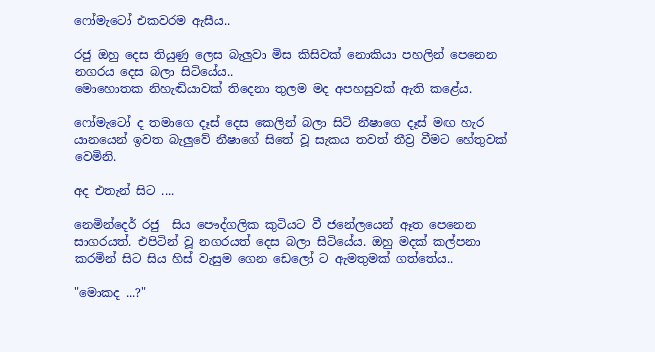ෆෝමැටෝ එකවරම ඇසීය..

රජු ඔහු දෙස තියුණු ලෙස බැලුවා මිස කිසිවක් නොකියා පහලින් පෙනෙන නගරය දෙස බලා සිටියේය..
මොහොතක නිහැඬියාවක් තිදෙනා තුලම මද අපහසුවක් ඇති කළේය.

ෆෝමැටෝ ද තමාගෙ දෑස් දෙස කෙලින් බලා සිටි නීෂාගෙ දෑස් මඟ හැර යානයෙන් ඉවත බැලුවේ නීෂාගේ සිතේ වූ සැකය තවත් තීව්‍ර වීමට හේතුවක් වෙමිනි.

අද එතැන් සිට ....

නෙමින්දෙර් රජු  සිය පෞද්ගලික කුටියට වී ජනේලයෙන් ඈත පෙනෙන සාගරයත්. එපිටින් වූ නගරයත් දෙස බලා සිටියේය. ඔහු මදක් කල්පනා කරමින් සිට සිය හිස් වැසුම ගෙන ඩෙලෝ ට ඇමතුමක් ගත්තේය..

"මොකද ...?"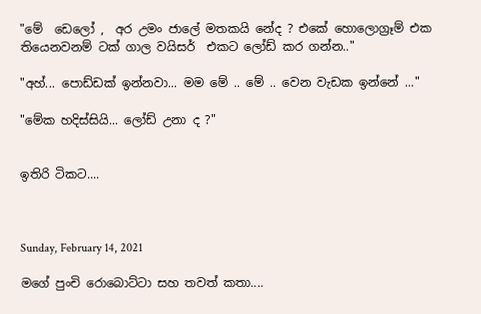"මේ  ඩෙලෝ ,  අර උමං ජාලේ මතකයි නේද ? එකේ හොලොග්‍රෑම් එක තියෙනවනම් ටක් ගාල වයිසර්  එකට ලෝඩ් කර ගන්න.."

"අහ්... පොඩ්ඩක් ඉන්නවා... මම මේ .. මේ .. වෙන වැඩක ඉන්නේ ..."

"මේක හදිස්සියි... ලෝඩ් උනා ද ?"


ඉතිරි ටිකට....



Sunday, February 14, 2021

මගේ පුංචි රොබොට්ටා සහ තවත් කතා....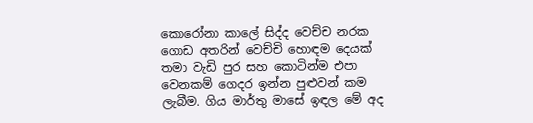කොරෝනා කාලේ සිද්ද වෙච්ච නරක ගොඩ අතරින් වෙච්චි හොඳම දෙයක් තමා වැඩි පුර සහ කොටින්ම එපා වෙනකම් ගෙදර ඉන්න පුළුවන් කම ලැබීම. ගිය මාර්තු මාසේ ඉඳල මේ අද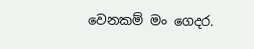වෙනකම් මං ගෙදර.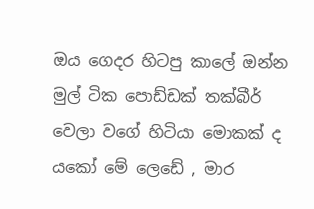ඔය ගෙදර හිටපු කාලේ ඔන්න මුල් ටික පොඩ්ඩක් තක්බීර් වෙලා වගේ හිටියා මොකක් ද යකෝ මේ ලෙඩේ , මාර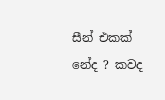සීන් එකක් නේද ? කවද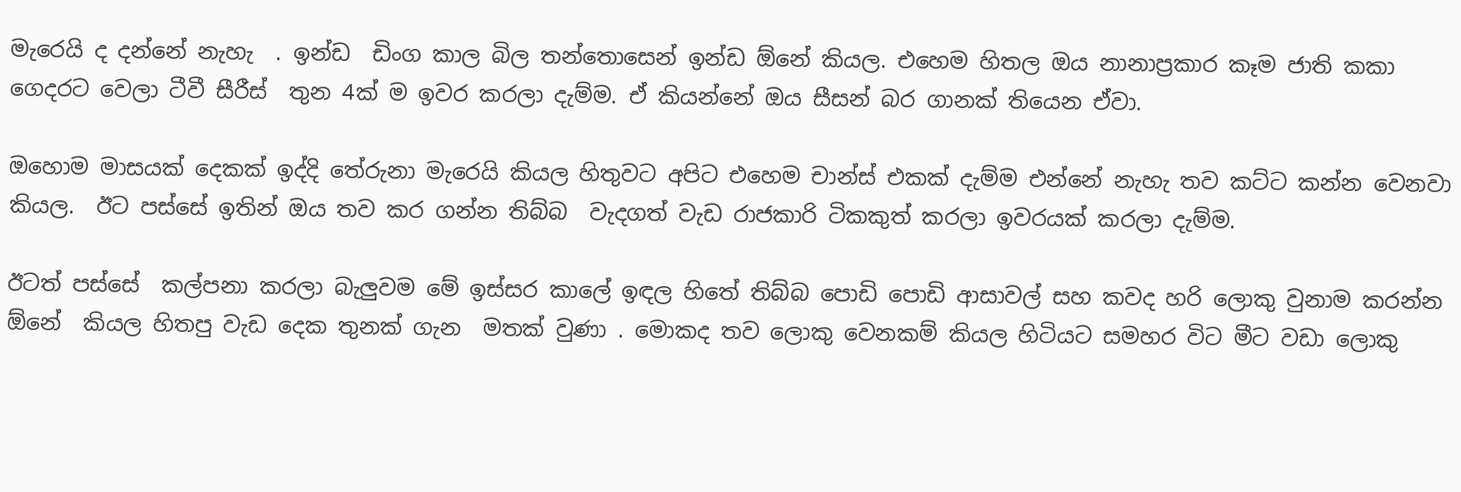මැරෙයි ද දන්නේ නැහැ  . ඉන්ඩ  ඩිංග කාල බිල තන්තොසෙන් ඉන්ඩ ඕනේ කියල. එහෙම හිතල ඔය නානාප්‍රකාර කෑම ජාති කකා ගෙදරට වෙලා ටීවී සීරීස්  තුන 4ක් ම ඉවර කරලා දැම්ම. ඒ කියන්නේ ඔය සීසන් බර ගානක් තියෙන ඒවා.

ඔහොම මාසයක් දෙකක් ඉද්දි තේරුනා මැරෙයි කියල හිතුවට අපිට එහෙම චාන්ස් එකක් දැම්ම එන්නේ නැහැ තව කට්ට කන්න වෙනවා කියල.  ඊට පස්සේ ඉතින් ඔය තව කර ගන්න තිබ්බ  වැදගත් වැඩ රාජකාරි ටිකකුත් කරලා ඉවරයක් කරලා දැම්ම.

ඊටත් පස්සේ  කල්පනා කරලා බැලුවම මේ ඉස්සර කාලේ ඉඳල හිතේ තිබ්බ පොඩි පොඩි ආසාවල් සහ කවද හරි ලොකු වුනාම කරන්න ඕනේ  කියල හිතපු වැඩ දෙක තුනක් ගැන  මතක් වුණා . මොකද තව ලොකු වෙනකම් කියල හිටියට සමහර විට මීට වඩා ලොකු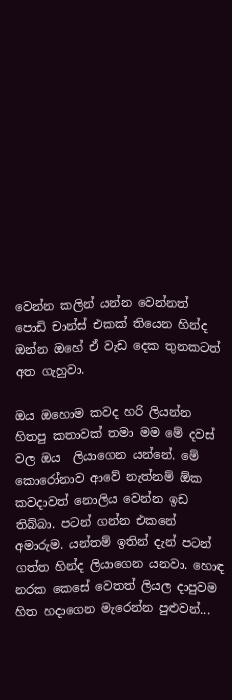වෙන්න කලින් යන්න වෙන්නත් පොඩි චාන්ස් එකක් තියෙන හින්ද ඔන්න ඔහේ ඒ වැඩ දෙක තුනකටත් අත ගැහුවා.

ඔය ඔහොම කවද හරි ලියන්න හිතපු කතාවක් තමා මම මේ දවස් වල ඔය  ලියාගෙන යන්නේ. මේ කොරෝනාව ආවේ නැත්නම් ඕක  කවදාවත් නොලිය වෙන්න ඉඩ තිබ්බා. පටන් ගන්න එකනේ අමාරුම. යන්තම් ඉතින් දැන් පටන් ගත්ත හින්ද ලියාගෙන යනවා. හොඳ නරක කෙසේ වෙතත් ලියල දාපුවම හිත හදාගෙන මැරෙන්න පුළුවන්...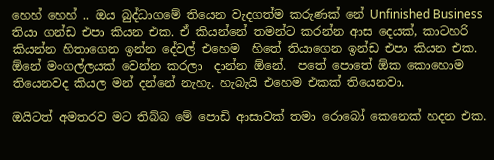හෙහ් හෙහ් .. ඔය බුද්ධාගමේ තියෙන වැදගත්ම කරුණක් නේ Unfinished Business තියා ගන්ඩ එපා කියන එක. ඒ කියන්නේ තමන්ට කරන්න ආස දෙයක්, කාටහරි කියන්න හිතාගෙන ඉන්න දේවල් එහෙම  හිතේ තියාගෙන ඉන්ඩ එපා කියන එක. ඕනේ මංගල්ලයක් වෙන්න කරලා  දාන්න ඕනේ.  පතේ පොතේ ඕක කොහොම තියෙනවද කියල මන් දන්නේ නැහැ. හැබැයි එහෙම එකක් තියෙනවා.

ඔයිටත් අමතරව මට තිබ්බ මේ පොඩි ආසාවක් තමා රොබෝ කෙනෙක් හදන එක.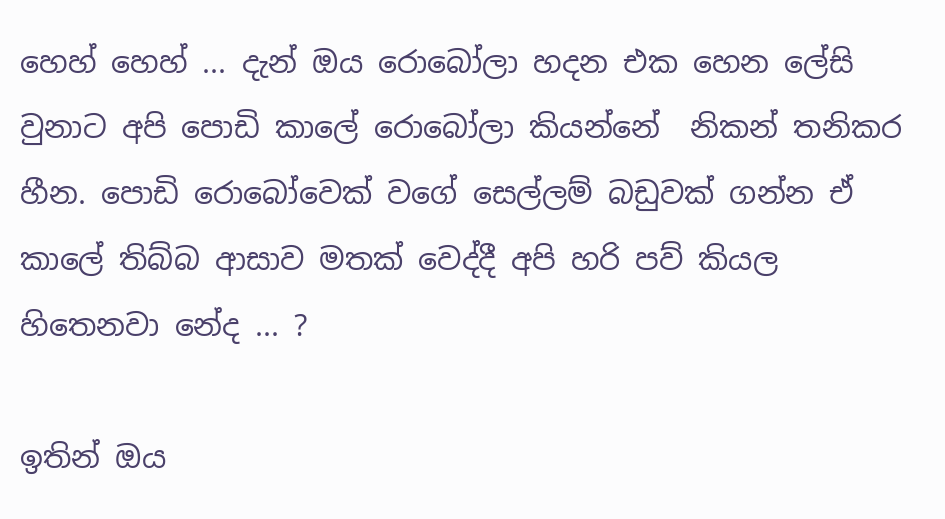හෙහ් හෙහ් ... දැන් ඔය රොබෝලා හදන එක හෙන ලේසි වුනාට අපි පොඩි කාලේ රොබෝලා කියන්නේ  නිකන් තනිකර  හීන. පොඩි රොබෝවෙක් වගේ සෙල්ලම් බඩුවක් ගන්න ඒ කාලේ තිබ්බ ආසාව මතක් වෙද්දී අපි හරි පව් කියල හිතෙනවා නේද ... ?

ඉතින් ඔය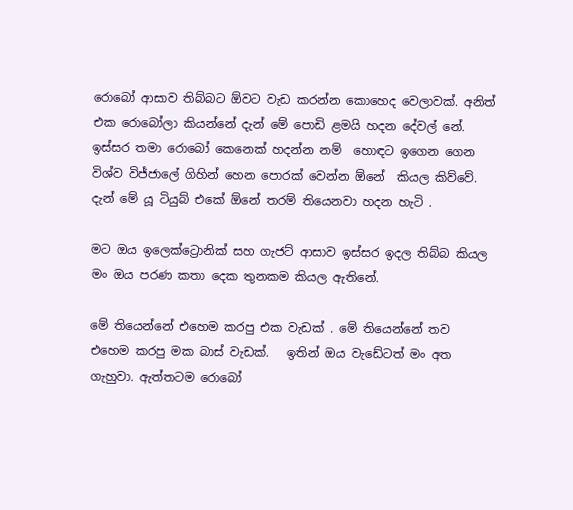රොබෝ ආසාව තිබ්බට ඕවට වැඩ කරන්න කොහෙද වෙලාවක්. අනිත් එක රොබෝලා කියන්නේ දැන් මේ පොඩි ළමයි හදන දේවල් නේ. ඉස්සර තමා රොබෝ කෙනෙක් හදන්න නම්  හොඳට ඉගෙන ගෙන විශ්ව විජ්ජාලේ ගිහින් හෙන පොරක් වෙන්න ඕනේ  කියල කිව්වේ. දැන් මේ යූ ටියුබ් එකේ ඕනේ තරම් තියෙනවා හදන හැටි .

මට ඔය ඉලෙක්ට්‍රොනික් සහ ගැජට් ආසාව ඉස්සර ඉදල තිබ්බ කියල මං ඔය පරණ කතා දෙක තුනකම කියල ඇතිනේ.

මේ තියෙන්නේ එහෙම කරපු එක වැඩක් . මේ තියෙන්නේ තව එහෙම කරපු මක බාස් වැඩක්.   ඉතින් ඔය වැඩේටත් මං අත ගැහුවා. ඇත්තටම රොබෝ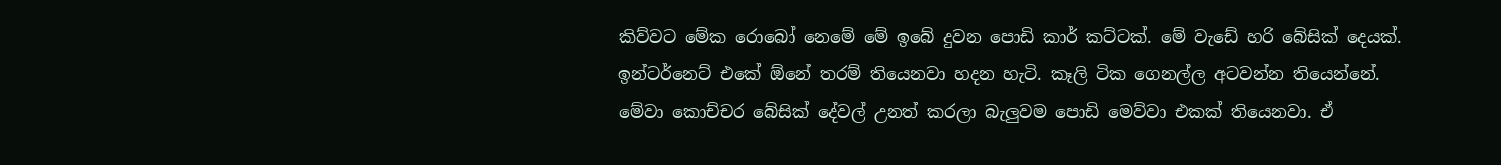කිව්වට මේක රොබෝ නෙමේ මේ ඉබේ දුවන පොඩි කාර් කට්ටක්. මේ වැඩේ හරි බේසික් දෙයක්.  ඉන්ටර්නෙට් එකේ ඕනේ තරම් තියෙනවා හදන හැටි. කෑලි ටික ගෙනල්ල අටවන්න තියෙන්නේ.  මේවා කොච්චර බේසික් දේවල් උනත් කරලා බැලුවම පොඩි මෙව්වා එකක් තියෙනවා. ඒ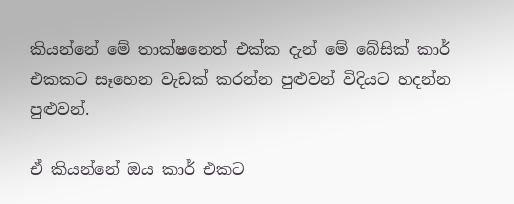කියන්නේ මේ තාක්ෂනෙත් එක්ක දැන් මේ බේසික් කාර් එකකට සෑහෙන වැඩක් කරන්න පුළුවන් විදියට හදන්න පුළුවන්.

ඒ කියන්නේ ඔය කාර් එකට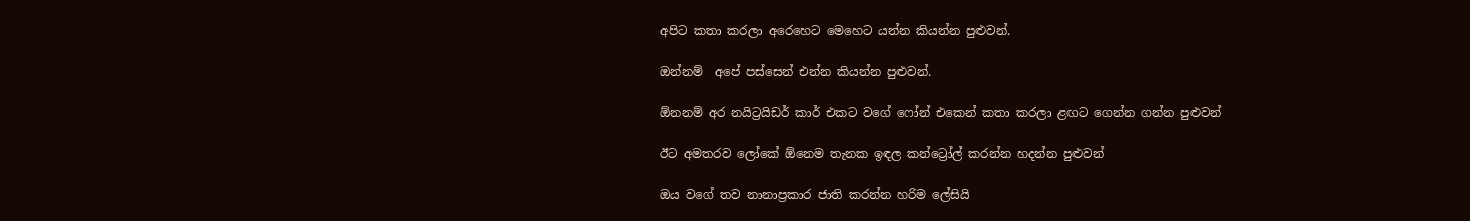අපිට කතා කරලා අරෙහෙට මෙහෙට යන්න කියන්න පුළුවන්.

ඔන්නම්  අපේ පස්සෙන් එන්න කියන්න පුළුවන්.

ඕනනම් අර නයිට්‍රයිඩර් කාර් එකට වගේ ෆෝන් එකෙන් කතා කරලා ළඟට ගෙන්න ගන්න පුළුවන්

ඊට අමතරව ලෝකේ ඕනෙම තැනක ඉඳල කන්ට්‍රෝල් කරන්න හදන්න පුළුවන්

ඔය වගේ තව නානාප්‍රකාර ජාති කරන්න හරිම ලේසියි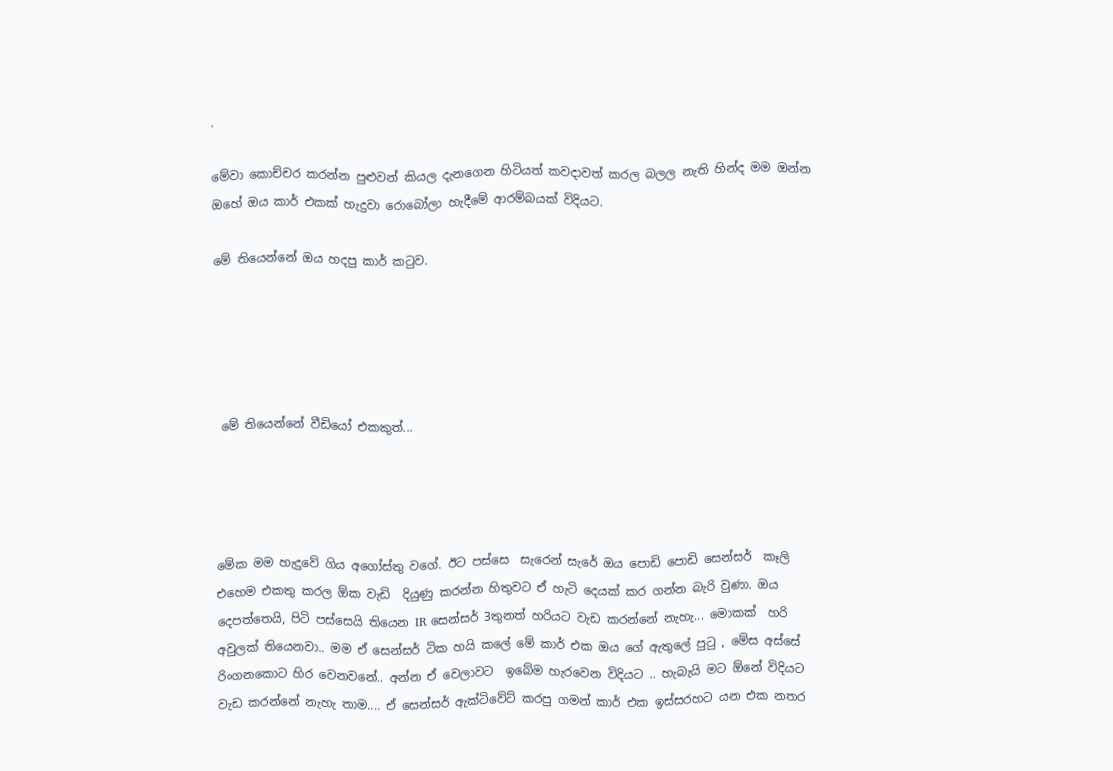.

මේවා කොච්චර කරන්න පුළුවන් කියල දැනගෙන හිටියත් කවදාවත් කරල බලල නැති හින්ද මම ඔන්න ඔහේ ඔය කාර් එකක් හැදුවා රොබෝලා හැදීමේ ආරම්බයක් විදියට.

මේ තියෙන්නේ ඔය හදපු කාර් කටුව.





 මේ තියෙන්නේ වීඩියෝ එකකුත්...




මේක මම හැදුවේ ගිය අගෝස්තු වගේ. ඊට පස්සෙ  සැරෙන් සැරේ ඔය පොඩි පොඩි සෙන්සර්  කෑලි එහෙම එකතු කරල ඕක වැඩි  දියුණු කරන්න හිතුවට ඒ හැටි දෙයක් කර ගන්න බැරි වුණා. ඔය දෙපත්තෙයි, පිටි පස්සෙයි තියෙන IR සෙන්සර් 3තුනත් හරියට වැඩ කරන්නේ නැහැ... මොකක්  හරි අවුලක් තියෙනවා.. මම ඒ සෙන්සර් ටික හයි කලේ මේ කාර් එක ඔය ගේ ඇතුලේ පුටු , මේස අස්සේ රිංගනකොට හිර වෙනවනේ.. අන්න ඒ වෙලාවට  ඉබේම හැරවෙන විදියට .. හැබැයි මට ඕනේ විදියට වැඩ කරන්නේ නැහැ තාම.... ඒ සෙන්සර් ඇක්ටිවේට් කරපු ගමන් කාර් එක ඉස්සරහට යන එක නතර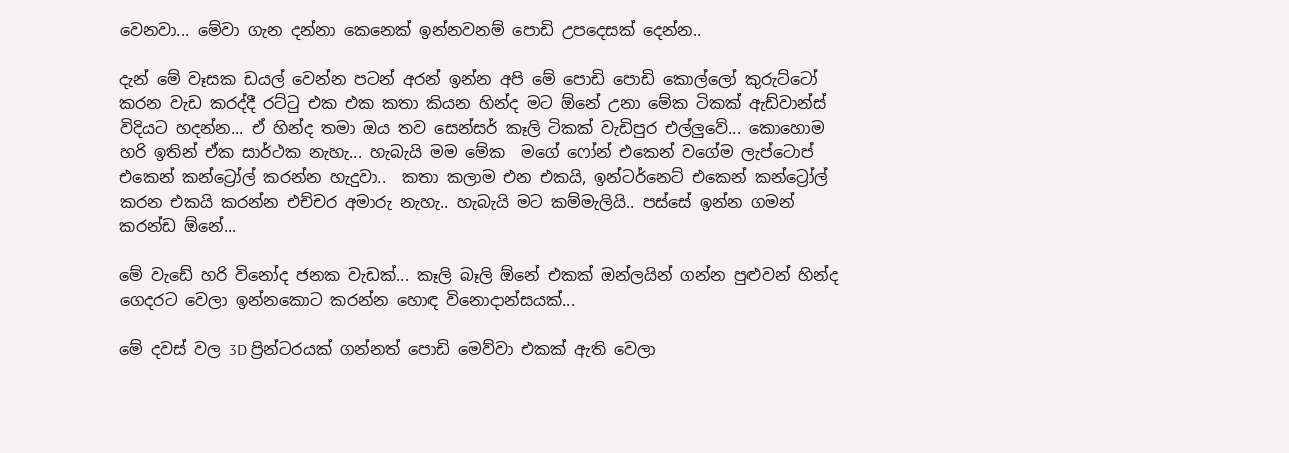වෙනවා... මේවා ගැන දන්නා කෙනෙක් ඉන්නවනම් පොඩි උපදෙසක් දෙන්න..

දැන් මේ වෑසක ඩයල් වෙන්න පටන් අරන් ඉන්න අපි මේ පොඩි පොඩි කොල්ලෝ කුරුට්ටෝ කරන වැඩ කරද්දී රට්ටු එක එක කතා කියන හින්ද මට ඕනේ උනා මේක ටිකක් ඇඩ්වාන්ස් විදියට හදන්න... ඒ හින්ද තමා ඔය තව සෙන්සර් කෑලි ටිකක් වැඩිපුර එල්ලුවේ... කොහොම හරි ඉතින් ඒක සාර්ථක නැහැ... හැබැයි මම මේක  මගේ ෆෝන් එකෙන් වගේම ලැප්ටොප් එකෙන් කන්ට්‍රෝල් කරන්න හැදුවා..  කතා කලාම එන එකයි, ඉන්ටර්නෙට් එකෙන් කන්ට්‍රෝල් කරන එකයි කරන්න එච්චර අමාරු නැහැ.. හැබැයි මට කම්මැලියි.. පස්සේ ඉන්න ගමන් කරන්ඩ ඕනේ...

මේ වැඩේ හරි විනෝද ජනක වැඩක්... කෑලි බෑලි ඕනේ එකක් ඔන්ලයින් ගන්න පුළුවන් හින්ද ගෙදරට වෙලා ඉන්නකොට කරන්න හොඳ විනොදාන්සයක්...

මේ දවස් වල 3D ප්‍රින්ටරයක් ගන්නත් පොඩි මෙව්වා එකක් ඇති වෙලා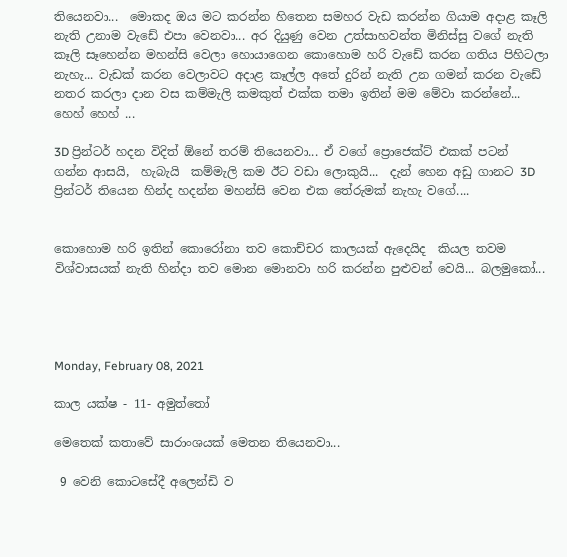තියෙනවා...  මොකද ඔය මට කරන්න හිතෙන සමහර වැඩ කරන්න ගියාම අදාළ කෑලි නැති උනාම වැඩේ එපා වෙනවා... අර දියුණු වෙන උත්සාහවන්ත මිනිස්සු වගේ නැති කෑලි සෑහෙන්න මහන්සි වෙලා හොයාගෙන කොහොම හරි වැඩේ කරන ගතිය පිහිටලා නැහැ... වැඩක් කරන වෙලාවට අදාළ කෑල්ල අතේ දුරින් නැති උන ගමන් කරන වැඩේ නතර කරලා දාන වස කම්මැලි කමකුත් එක්ක තමා ඉතින් මම මේවා කරන්නේ... හෙහ් හෙහ් ...

3D ප්‍රින්ටර් හදන විදිත් ඕනේ තරම් තියෙනවා... ඒ වගේ ප්‍රොජෙක්ට් එකක් පටන් ගන්න ආසයි,  හැබැයි  කම්මැලි කම ඊට වඩා ලොකුයි...  දැන් හෙන අඩු ගානට 3D ප්‍රින්ටර් තියෙන හින්ද හදන්න මහන්සි වෙන එක තේරුමක් නැහැ වගේ....


කොහොම හරි ඉතින් කොරෝනා තව කොච්චර කාලයක් ඇදෙයිද  කියල තවම විශ්වාසයක් නැති හින්දා තව මොන මොනවා හරි කරන්න පුළුවන් වෙයි... බලමුකෝ...




Monday, February 08, 2021

කාල යක්ෂ - 11- අමුත්තෝ

මෙතෙක් කතාවේ සාරාංශයක් මෙතන තියෙනවා...

 9 වෙනි කොටසේදී අලෙන්ඩි ව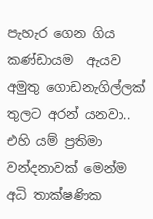පැහැර ගෙන ගිය කණ්ඩායම  ඇයව අමුතු ගොඩනැගිල්ලක් තුලට අරන් යනවා.. එහි යම් ප්‍රතිමා වන්දනාවක් මෙන්ම අධි තාක්ෂණික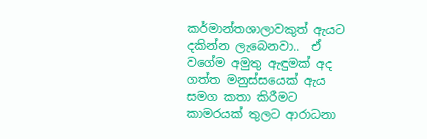කර්මාන්තශාලාවකුත් ඇයට දකින්න ලැබෙනවා..  ඒ වගේම අමුතු ඇඳුමක් අද ගත්ත මනුස්සයෙක් ඇය සමග කතා කිරීමට කාමරයක් තුලට ආරාධනා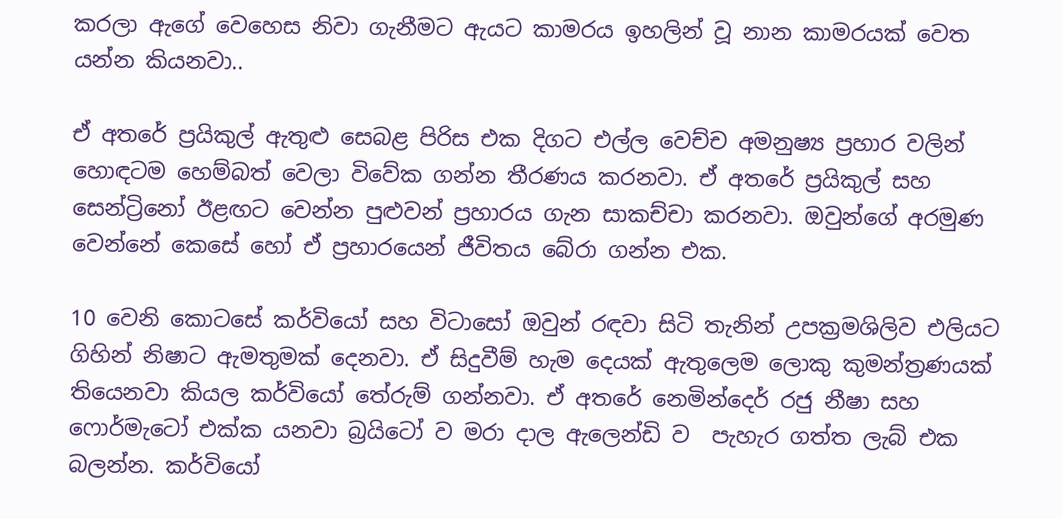කරලා ඇගේ වෙහෙස නිවා ගැනීමට ඇයට කාමරය ඉහලින් වූ නාන කාමරයක් වෙත යන්න කියනවා..

ඒ අතරේ ප්‍රයිකුල් ඇතුළු සෙබළ පිරිස එක දිගට එල්ල වෙච්ච අමනුෂ්‍ය ප්‍රහාර වලින් හොඳටම හෙම්බත් වෙලා විවේක ගන්න තීරණය කරනවා. ඒ අතරේ ප්‍රයිකුල් සහ සෙන්ට්‍රිනෝ ඊළඟට වෙන්න පුළුවන් ප්‍රහාරය ගැන සාකච්චා කරනවා. ඔවුන්ගේ අරමුණ වෙන්නේ කෙසේ හෝ ඒ ප්‍රහාරයෙන් ජීවිතය බේරා ගන්න එක.

10 වෙනි කොටසේ කර්වියෝ සහ විටාසෝ ඔවුන් රඳවා සිටි තැනින් උපක්‍රමශිලිව එලියට ගිහින් නිෂාට ඇමතුමක් දෙනවා. ඒ සිදුවීම් හැම දෙයක් ඇතුලෙම ලොකු කුමන්ත්‍රණයක් තියෙනවා කියල කර්වියෝ තේරුම් ගන්නවා. ඒ අතරේ නෙමින්දෙර් රජු නීෂා සහ ෆොර්මැටෝ එක්ක යනවා බ්‍රයිටෝ ව මරා දාල ඇලෙන්ඩි ව  පැහැර ගත්ත ලැබ් එක බලන්න. කර්වියෝ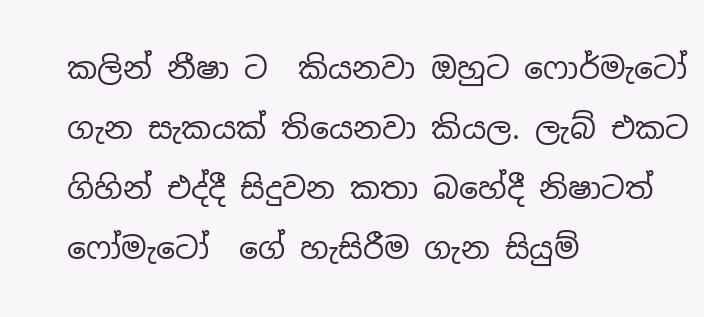කලින් නීෂා ට  කියනවා ඔහුට ෆොර්මැටෝ ගැන සැකයක් තියෙනවා කියල. ලැබ් එකට ගිහින් එද්දී සිදුවන කතා බහේදී නිෂාටත්  ෆෝමැටෝ  ගේ හැසිරීම ගැන සියුම්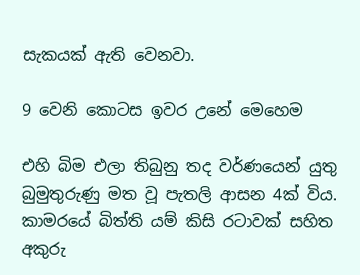සැකයක් ඇති වෙනවා.

9 වෙනි කොටස ඉවර උනේ මෙහෙම

එහි බිම එලා තිබුනු තද වර්ණයෙන් ‍‍‍‍‍‍‍‍‍‍යුතු බුමුතුරුණු මත වූ පැතලි ආසන 4ක් විය. කාමරයේ බිත්ති යම් කිසි රටාවක් සහිත අකුරු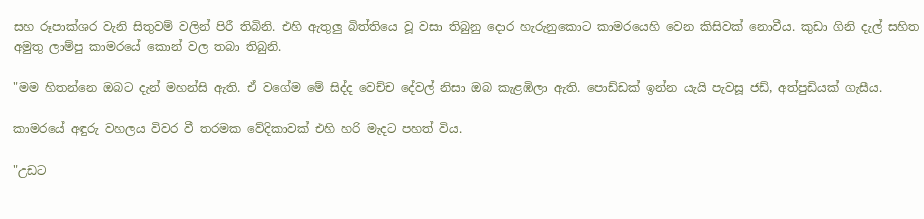සහ රූපාක්ශර වැනි සිතුවම් වලින් පිරී තිබිනි. එහි ඇතුලු බිත්තියෙ වූ වසා තිබුනු දොර හැරුනුකොට කාමරයෙහි වෙන කිසිවක් නොවීය. කුඩා ගිනි දැල් සහිත අමුතු ලාම්පු කාමරයේ කොන් වල තබා තිබුනි.

"මම හිතන්නෙ ඔබට දැන් මහන්සි ඇති. ඒ වගේම මේ සිද්ද වෙච්ච දේවල් නිසා ඔබ කැළඹිලා ඇති. පොඩ්ඩක් ඉන්න යැයි පැවසූ ජඩ්, අත්පුඩියක් ගැසීය.

කාමරයේ අඳුරු වහලය විවර වී තරමක වේදිකාවක් එහි හරි මැදට පහත් විය.

"උඩට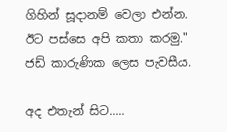ගිහින් සූදානම් වෙලා එන්න. ඊට පස්සෙ අපි කතා කරමු." ජඩ් කාරුණික ලෙස පැවසීය.

අද එතැන් සිට.....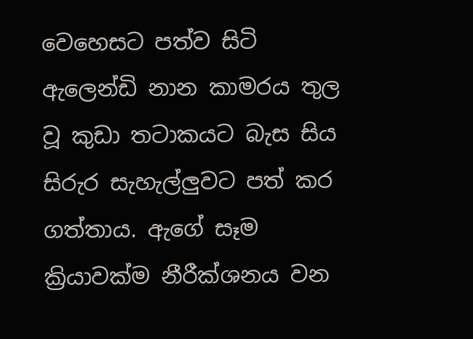වෙහෙසට පත්ව සිටි ඇලෙන්ඩි නාන කාමරය තුල වූ කුඩා තටාකයට බැස සිය සිරුර සැහැල්ලුවට පත් කර ගත්තාය. ඇගේ සෑම ක්‍රියාවක්ම නීරීක්ශනය වන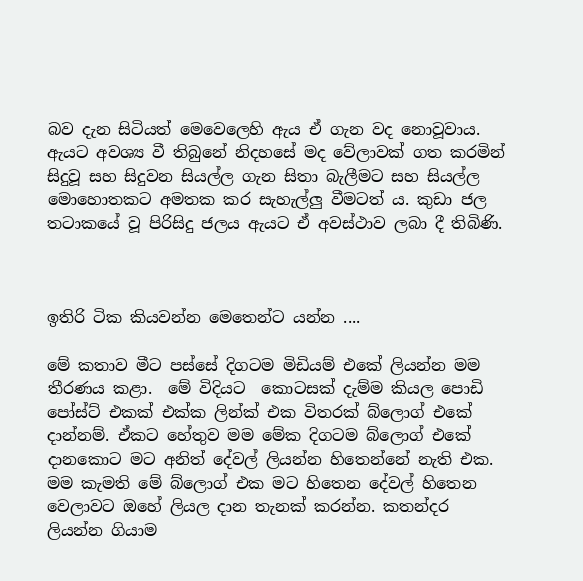බව දැන සිටියත් මෙවෙලෙහි ඇය ඒ ගැන වද නොවූවාය. ඇයට අවශ්‍ය වී තිබුනේ නිදහසේ මද වේලාවක් ගත කරමින් සිදුවූ සහ සිදුවන සියල්ල ගැන සිතා බැලීමට සහ සියල්ල මොහොතකට අමතක කර සැහැල්ලු වීමටත් ය. කුඩා ජල තටාකයේ වූ පිරිසිදු ජලය ඇයට ඒ අවස්ථාව ලබා දී තිබිණි.



ඉතිරි ටික කියවන්න මෙතෙන්ට යන්න ....

මේ කතාව මීට පස්සේ දිගටම මිඩියම් එකේ ලියන්න මම තීරණය කළා.  මේ විදියට  කොටසක් දැම්ම කියල පොඩි පෝස්ට් එකක් එක්ක ලින්ක් එක විතරක් බ්ලොග් එකේ දාන්නම්. ඒකට හේතුව මම මේක දිගටම බ්ලොග් එකේ දානකොට මට අනිත් දේවල් ලියන්න හිතෙන්නේ නැති එක.  මම කැමති මේ බ්ලොග් එක මට හිතෙන දේවල් හිතෙන වෙලාවට ඔහේ ලියල දාන තැනක් කරන්න. කතන්දර ලියන්න ගියාම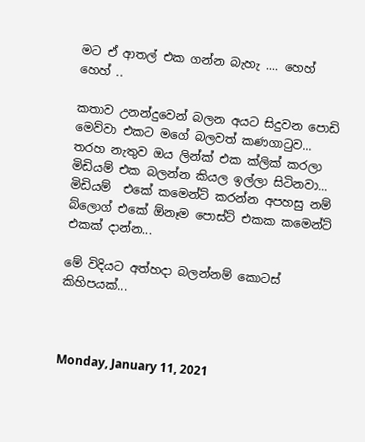මට ඒ ආතල් එක ගන්න බැහැ .... හෙහ් හෙහ් ..

කතාව උනන්දුවෙන් බලන අයට සිදුවන පොඩි මෙව්වා එකට මගේ බලවත් කණගාටුව... තරහ නැතුව ඔය ලින්ක් එක ක්ලික් කරලා මිඩියම් එක බලන්න කියල ඉල්ලා සිටිනවා...  මිඩියම්  එකේ කමෙන්ට් කරන්න අපහසු නම්  බ්ලොග් එකේ ඕනෑම පොස්ට් එකක කමෙන්ට් එකක් දාන්න...

මේ විදියට අත්හදා බලන්නම් කොටස් කිහිපයක්...



Monday, January 11, 2021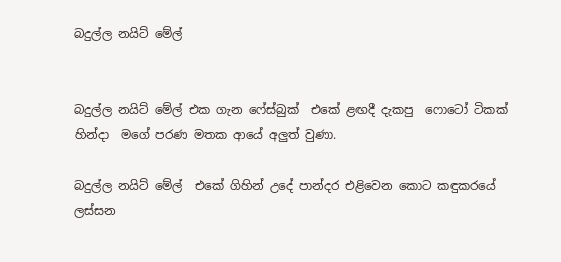බදුල්ල නයිට් මේල්


බදුල්ල නයිට් මේල් එක ගැන ෆේස්බුක්  එකේ ළඟදී දැකපු  ෆොටෝ ටිකක් හින්දා  මගේ පරණ මතක ආයේ අලුත් වුණා.

බදුල්ල නයිට් මේල්  එකේ ගිහින් උදේ පාන්දර එළිවෙන කොට කඳුකරයේ ලස්සන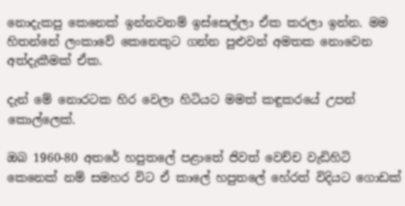නොදැකපු කෙනෙක් ඉන්නවනම් ඉස්සෙල්ලා ඒක කරලා ඉන්න. මම හිතන්නේ ලංකාවේ කෙනෙකුට ගන්න පුළුවන් අමතක නොවෙන අත්දැකීමක් ඒක.

දැන් මේ නොරටක හිර වෙලා හිටියට මමත් කඳුකරයේ උපන් කොල්ලෙක්.

ඔබ 1960-80 අතරේ හපුතලේ පළාතේ ජිවත් වෙච්ච වැඩිහිටි කෙනෙක් නම් සමහර විට ඒ කාලේ හපුතලේ හේරත් විදියට ගොඩක්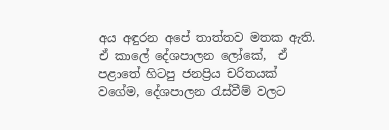අය අඳුරන අපේ තාත්තව මතක ඇති. ඒ කාලේ දේශපාලන ලෝකේ,  ඒ පළාතේ හිටපු ජනප්‍රිය චරිතයක් වගේම, දේශපාලන රැස්වීම් වලට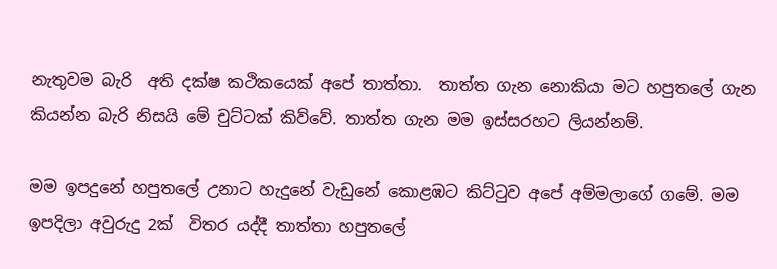නැතුවම බැරි  අති දක්ෂ කථිකයෙක් අපේ තාත්තා.  තාත්ත ගැන නොකියා මට හපුතලේ ගැන කියන්න බැරි නිසයි මේ චුට්ටක් කිව්වේ. තාත්ත ගැන මම ඉස්සරහට ලියන්නම්.

මම ඉපදුනේ හපුතලේ උනාට හැදුනේ වැඩුනේ කොළඹට කිට්ටුව අපේ අම්මලාගේ ගමේ. මම ඉපදිලා අවුරුදු 2ක්  විතර යද්දී තාත්තා හපුතලේ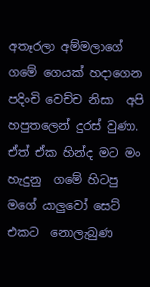අතෑරලා අම්මලාගේ ගමේ ගෙයක් හදාගෙන පදිංචි වෙච්ච නිසා  අපි හපුතලෙන් දුරස් වුණා. ඒත් ඒක හින්ද මට මං හැදුනු  ගමේ හිටපු  මගේ යාලුවෝ සෙට් එකට  නොලැබුණ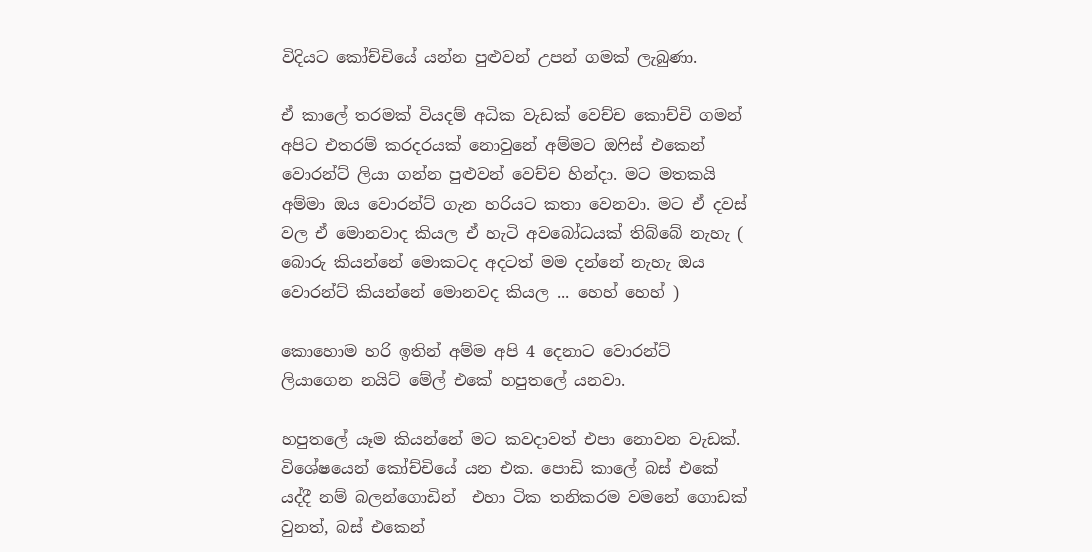විදියට කෝච්චියේ යන්න පුළුවන් උපන් ගමක් ලැබුණා.

ඒ කාලේ තරමක් වියදම් අධික වැඩක් වෙච්ච කොච්චි ගමන් අපිට එතරම් කරදරයක් නොවුනේ අම්මට ඔෆිස් එකෙන් වොරන්ට් ලියා ගන්න පුළුවන් වෙච්ච හින්දා. මට මතකයි අම්මා ඔය වොරන්ට් ගැන හරියට කතා වෙනවා. මට ඒ දවස් වල ඒ මොනවාද කියල ඒ හැටි අවබෝධයක් තිබ්බේ නැහැ ( බොරු කියන්නේ මොකටද අදටත් මම දන්නේ නැහැ ඔය වොරන්ට් කියන්නේ මොනවද කියල ... හෙහ් හෙහ් )

කොහොම හරි ඉතින් අම්ම අපි 4 දෙනාට වොරන්ට් ලියාගෙන නයිට් මේල් එකේ හපුතලේ යනවා.

හපුතලේ යෑම කියන්නේ මට කවදාවත් එපා නොවන වැඩක්. විශේෂයෙන් කෝච්චියේ යන එක. පොඩි කාලේ බස් එකේ යද්දී නම් බලන්ගොඩින්  එහා ටික තනිකරම වමනේ ගොඩක් වුනත්, බස් එකෙන්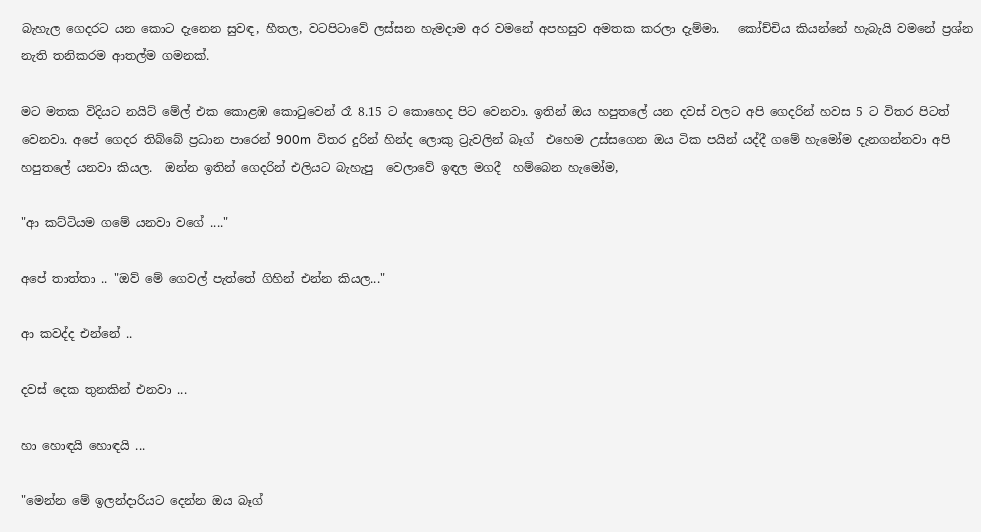බැහැල ගෙදරට යන කොට දැනෙන සුවඳ, හීතල, වටපිටාවේ ලස්සන හැමදාම අර වමනේ අපහසුව අමතක කරලා දැම්මා.   කෝච්චිය කියන්නේ හැබැයි වමනේ ප්‍රශ්න නැති තනිකරම ආතල්ම ගමනක්.

මට මතක විදියට නයිට් මේල් එක කොළඹ කොටුවෙන් රෑ 8.15 ට කොහෙද පිට වෙනවා. ඉතින් ඔය හපුතලේ යන දවස් වලට අපි ගෙදරින් හවස 5 ට විතර පිටත් වෙනවා. අපේ ගෙදර තිබ්බේ ප්‍රධාන පාරෙන් 900m  විතර දුරින් හින්ද ලොකු ට්‍රැවලින් බෑග්  එහෙම උස්සගෙන ඔය ටික පයින් යද්දී ගමේ හැමෝම දැනගන්නවා අපි හපුතලේ යනවා කියල.  ඔන්න ඉතින් ගෙදරින් එලියට බැහැපු  වෙලාවේ ඉඳල මගදී  හම්බෙන හැමෝම,

"ආ කට්ටියම ගමේ යනවා වගේ ...."

අපේ තාත්තා .. "ඔව් මේ ගෙවල් පැත්තේ ගිහින් එන්න කියල..."

ආ කවද්ද එන්නේ ..

දවස් දෙක තුනකින් එනවා ...

හා හොඳයි හොඳයි ...

"මෙන්න මේ ඉලන්දාරියට දෙන්න ඔය බෑග්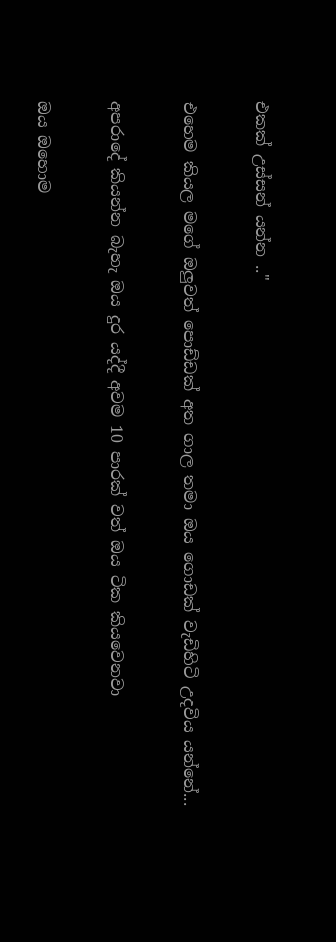එකක් උස්සන් යන්න .."

එහෙම කියල මගේ ඔලුවත් පොඩ්ඩක් අත ගාල තමා ඔය ගොඩක් වැඩිහිටි උදවිය යන්නේ...

අපරාදේ කියන්න බැහැ ඔය දුර යද්දී අවම 10 පාරක් වත් ඔය ටික කියවෙනවා

ඔය ඔහොම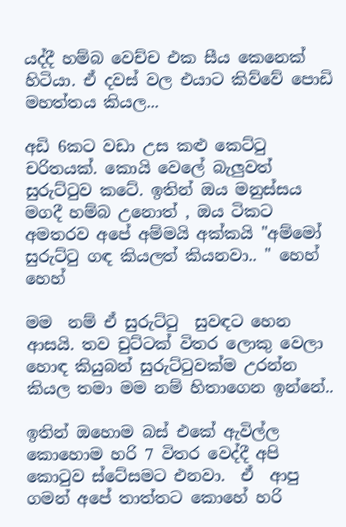යද්දී හම්බ වෙච්ච එක සීය කෙනෙක් හිටියා. ඒ දවස් වල එයාට කිව්වේ පොඩි මහත්තය කියල...

අඩි 6කට වඩා උස කළු කෙට්ටු චරිතයක්. කොයි වෙලේ බැලුවත් සුරුට්ටුව කටේ. ඉතින් ඔය මනුස්සය මගදී හම්බ උනොත් , ඔය ටිකට අමතරව අපේ අම්මයි අක්කයි "අම්මෝ සුරුට්ටු ගඳ කියලත් කියනවා.. " හෙහ් හෙහ්

මම  නම් ඒ සුරුට්ටු  සුවඳට හෙන ආසයි. තව චුට්ටක් විතර ලොකු වෙලා හොඳ කියුබන් සුරුට්ටුවක්ම උරන්න කියල තමා මම නම් හිතාගෙන ඉන්නේ..

ඉතින් ඔහොම බස් එකේ ඇවිල්ල කොහොම හරි 7 විතර වෙද්දී අපි කොටුව ස්ටේසමට එනවා.  ඒ  ආපු ගමන් අපේ තාත්තට කොහේ හරි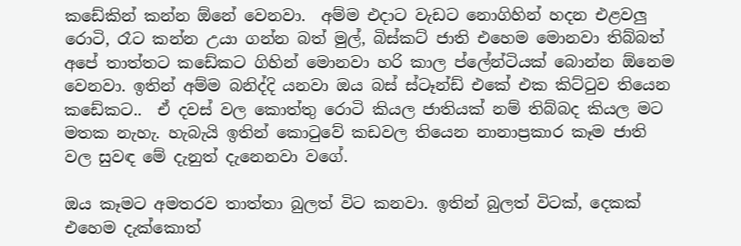කඩේකින් කන්න ඕනේ වෙනවා.  අම්ම එදාට වැඩට නොගිහින් හදන එළවලු රොටි, රෑට කන්න උයා ගන්න බත් මුල්, බිස්කට් ජාති එහෙම මොනවා තිබ්බත් අපේ තාත්තට කඩේකට ගිහින් මොනවා හරි කාල ප්ලේන්ටියක් බොන්න ඕනෙම වෙනවා. ඉතින් අම්ම බනිද්දි යනවා ඔය බස් ස්ටෑන්ඩ් එකේ එක කිට්ටුව තියෙන කඩේකට..  ඒ දවස් වල කොත්තු රොටි කියල ජාතියක් නම් තිබ්බද කියල මට මතක නැහැ. හැබැයි ඉතින් කොටුවේ කඩවල තියෙන නානාප්‍රකාර කෑම ජාති වල සුවඳ මේ දැනුත් දැනෙනවා වගේ.

ඔය කෑමට අමතරව තාත්තා බුලත් විට කනවා. ඉතින් බුලත් විටක්, දෙකක් එහෙම දැක්කොත්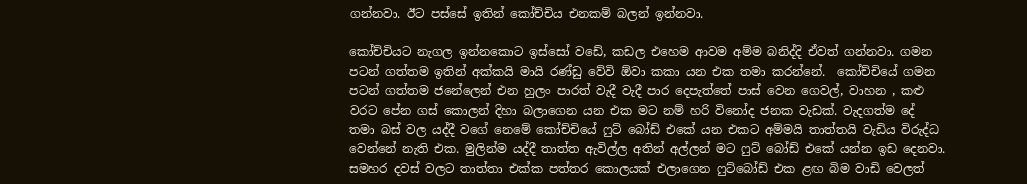ගන්නවා. ඊට පස්සේ ඉතින් කෝච්චිය එනකම් බලන් ඉන්නවා.

කෝච්චියට නැගල ඉන්නකොට ඉස්සෝ වඩේ, කඩල එහෙම ආවම අම්ම බනිද්දි ඒවත් ගන්නවා. ගමන පටන් ගත්තම ඉතින් අක්කයි මායි රණ්ඩු වේවි ඕවා කකා යන එක තමා කරන්නේ.  කෝච්චියේ ගමන පටන් ගත්තම ජනේලෙන් එන හුලං පාරත් වැදී වැදී පාර දෙපැත්තේ පාස් වෙන ගෙවල්, වාහන , කළු වරට පේන ගස් කොලන් දිහා බලාගෙන යන එක මට නම් හරි විනෝද ජනක වැඩක්. වැදගත්ම දේ තමා බස් වල යද්දී වගේ නෙමේ කෝච්චියේ ෆුට් බෝඩ් එකේ යන එකට අම්මයි තාත්තයි වැඩිය විරුද්ධ වෙන්නේ නැති එක. මුලින්ම යද්දී තාත්ත ඇවිල්ල අතින් අල්ලන් මට ෆුට් බෝඩ් එකේ යන්න ඉඩ දෙනවා. සමහර දවස් වලට තාත්තා එක්ක පත්තර කොලයක් එලාගෙන ෆුට්බෝඩ් එක ළඟ බිම වාඩි වෙලත්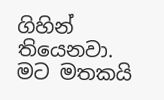ගිහින් තියෙනවා. මට මතකයි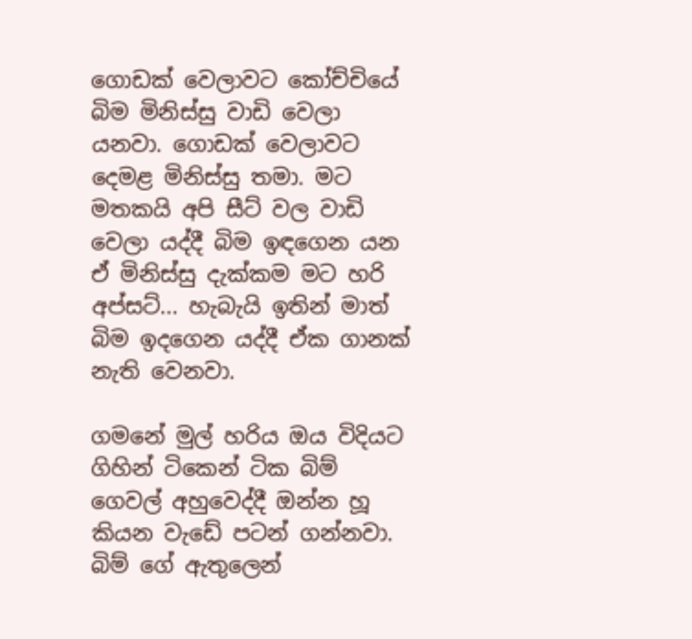ගොඩක් වෙලාවට කෝච්චියේ බිම මිනිස්සු වාඩි වෙලා යනවා. ගොඩක් වෙලාවට දෙමළ මිනිස්සු තමා. මට මතකයි අපි සීට් වල වාඩි වෙලා යද්දී බිම ඉඳගෙන යන ඒ මිනිස්සු දැක්කම මට හරි අප්සට්... හැබැයි ඉතින් මාත් බිම ඉදගෙන යද්දී ඒක ගානක් නැති වෙනවා.

ගමනේ මුල් හරිය ඔය විදියට ගිහින් ටිකෙන් ටික බිම් ගෙවල් අහුවෙද්දී ඔන්න හූ කියන වැඩේ පටන් ගන්නවා. බිම් ගේ ඇතුලෙන්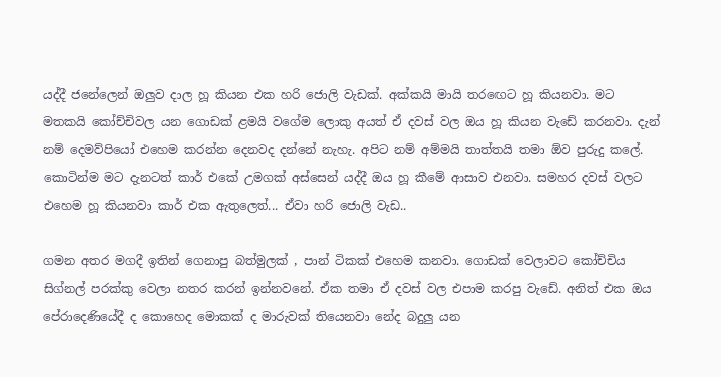යද්දී ජනේලෙන් ඔලුව දාල හූ කියන එක හරි ජොලි වැඩක්. අක්කයි මායි තරඟෙට හූ කියනවා. මට මතකයි කෝච්චිවල යන ගොඩක් ළමයි වගේම ලොකු අයත් ඒ දවස් වල ඔය හූ කියන වැඩේ කරනවා. දැන් නම් දෙමව්පියෝ එහෙම කරන්න දෙනවද දන්නේ නැහැ. අපිට නම් අම්මයි තාත්තයි තමා ඕව පුරුදු කලේ. කොටින්ම මට දැනටත් කාර් එකේ උමගක් අස්සෙන් යද්දී ඔය හූ කීමේ ආසාව එනවා. සමහර දවස් වලට එහෙම හූ කියනවා කාර් එක ඇතුලෙත්... ඒවා හරි ජොලි වැඩ..

ගමන අතර මගදී ඉතින් ගෙනාපු බත්මුලක් , පාන් ටිකක් එහෙම කනවා. ගොඩක් වෙලාවට කෝච්චිය සිග්නල් පරක්කු වෙලා නතර කරන් ඉන්නවනේ. ඒක තමා ඒ දවස් වල එපාම කරපු වැඩේ. අනිත් එක ඔය පේරාදෙණියේදී ද කොහෙද මොකක් ද මාරුවක් තියෙනවා නේද බදුලු යන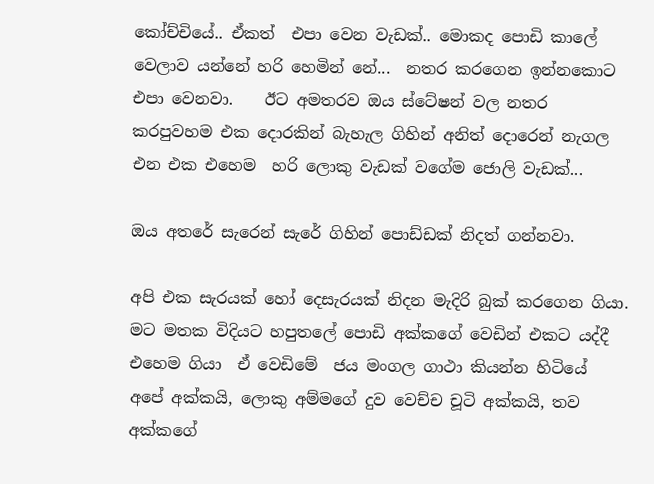කෝච්චියේ.. ඒකත්  එපා වෙන වැඩක්.. මොකද පොඩි කාලේ වෙලාව යන්නේ හරි හෙමින් නේ...  නතර කරගෙන ඉන්නකොට එපා වෙනවා.    ඊට අමතරව ඔය ස්ටේෂන් වල නතර කරපුවහම එක දොරකින් බැහැල ගිහින් අනිත් දොරෙන් නැගල එන එක එහෙම  හරි ලොකු වැඩක් වගේම ජොලි වැඩක්...

ඔය අතරේ සැරෙන් සැරේ ගිහින් පොඩ්ඩක් නිදත් ගන්නවා.

අපි එක සැරයක් හෝ දෙසැරයක් නිදන මැදිරි බුක් කරගෙන ගියා. මට මතක විදියට හපුතලේ පොඩි අක්කගේ වෙඩින් එකට යද්දී එහෙම ගියා  ඒ වෙඩිමේ  ජය මංගල ගාථා කියන්න හිටියේ අපේ අක්කයි, ලොකු අම්මගේ දුව වෙච්ච චූටි අක්කයි, තව අක්කගේ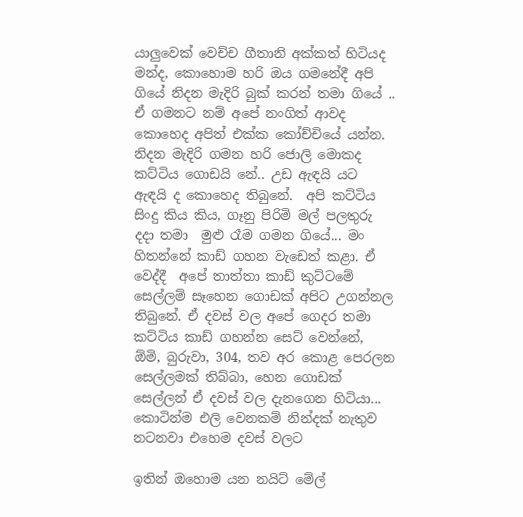යාලුවෙක් වෙච්ච ගීතානි අක්කත් හිටියද මන්ද, කොහොම හරි ඔය ගමනේදී අපි ගියේ නිදන මැදිරි බුක් කරන් තමා ගියේ .. ඒ ගමනට නම් අපේ නංගිත් ආවද කොහෙද අපිත් එක්ක කෝච්චියේ යන්න.  නිදන මැදිරි ගමන හරි ජොලි මොකද කට්ටිය ගොඩයි නේ.. උඩ ඇඳයි යට ඇඳයි ද කොහෙද තිබුනේ.  අපි කට්ටිය සිංදු කිය කිය, ගෑනු පිරිමි මල් පලතුරු දදා තමා  මුළු රෑම ගමන ගියේ... මං හිතන්නේ කාඩ් ගහන වැඩෙත් කළා. ඒ වෙද්දී  අපේ තාත්තා කාඩ් කුට්ටමේ සෙල්ලම් සෑහෙන ගොඩක් අපිට උගන්නල තිබුනේ. ඒ දවස් වල අපේ ගෙදර තමා කට්ටිය කාඩ් ගහන්න සෙට් වෙන්නේ, ඕමි, බුරුවා, 304, තව අර කොළ පෙරලන සෙල්ලමක් තිබ්බා, හෙන ගොඩක් සෙල්ලන් ඒ දවස් වල දැනගෙන හිටියා...  කොටින්ම එලි වෙනකම් නින්දක් නැතුව නටනවා එහෙම දවස් වලට

ඉතින් ඔහොම යන නයිට් මේල්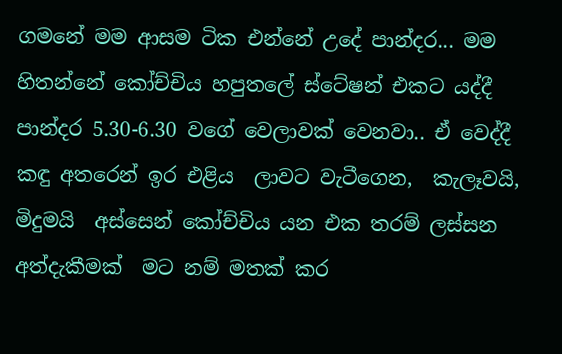ගමනේ මම ආසම ටික එන්නේ උදේ පාන්දර... මම හිතන්නේ කෝච්චිය හපුතලේ ස්ටේෂන් එකට යද්දී පාන්දර 5.30-6.30 වගේ වෙලාවක් වෙනවා.. ඒ වෙද්දී කඳු අතරෙන් ඉර එළිය  ලාවට වැටීගෙන,  කැලෑවයි,  මිදුමයි  අස්සෙන් කෝච්චිය යන එක තරම් ලස්සන  අත්දැකීමක්  මට නම් මතක් කර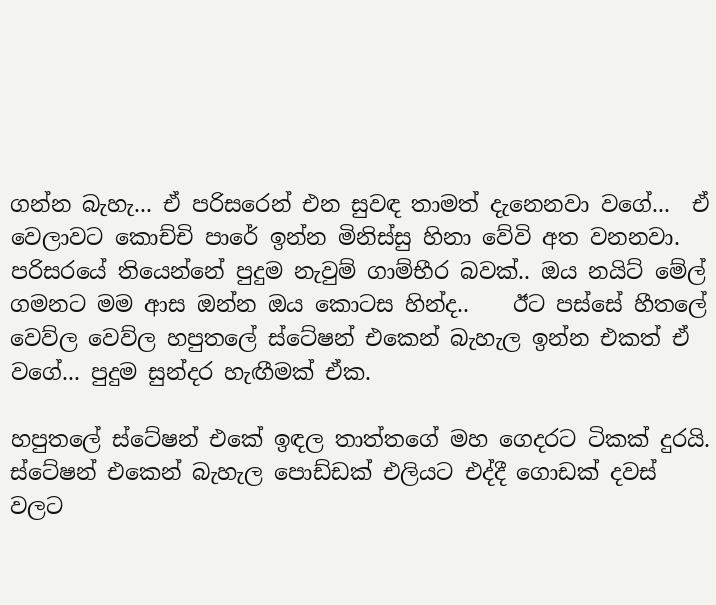ගන්න බැහැ... ඒ පරිසරෙන් එන සුවඳ තාමත් දැනෙනවා වගේ...  ඒ වෙලාවට කොච්චි පාරේ ඉන්න මිනිස්සු හිනා වේවි අත වනනවා. පරිසරයේ තියෙන්නේ පුදුම නැවුම් ගාම්භීර බවක්.. ඔය නයිට් මේල්  ගමනට මම ආස ඔන්න ඔය කොටස හින්ද..    ඊට පස්සේ හීතලේ වෙව්ල වෙව්ල හපුතලේ ස්ටේෂන් එකෙන් බැහැල ඉන්න එකත් ඒ වගේ... පුදුම සුන්දර හැඟීමක් ඒක.

හපුතලේ ස්ටේෂන් එකේ ඉඳල තාත්තගේ මහ ගෙදරට ටිකක් දුරයි.  ස්ටේෂන් එකෙන් බැහැල පොඩ්ඩක් එලියට එද්දී ගොඩක් දවස් වලට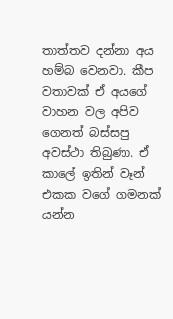තාත්තව දන්නා අය හම්බ වෙනවා. කීප වතාවක් ඒ අයගේ වාහන වල අපිව ගෙනත් බස්සපු අවස්ථා තිබුණා. ඒ කාලේ ඉතින් වෑන් එකක වගේ ගමනක් යන්න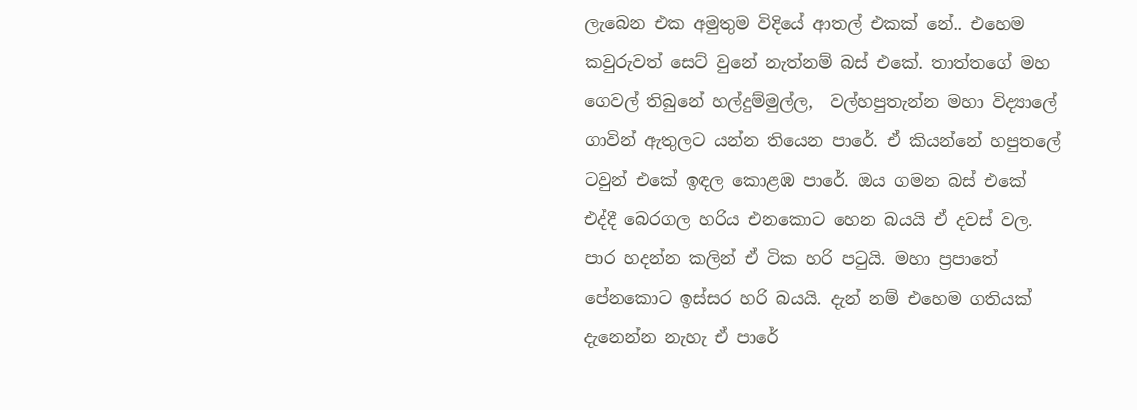ලැබෙන එක අමුතුම විදියේ ආතල් එකක් නේ.. එහෙම කවුරුවත් සෙට් වුනේ නැත්නම් බස් එකේ. තාත්තගේ මහ ගෙවල් තිබුනේ හල්දුම්මුල්ල,  වල්හපුතැන්න මහා විද්‍යාලේ ගාවින් ඇතුලට යන්න තියෙන පාරේ. ඒ කියන්නේ හපුතලේ ටවුන් එකේ ඉඳල කොළඹ පාරේ. ඔය ගමන බස් එකේ එද්දී බෙරගල හරිය එනකොට හෙන බයයි ඒ දවස් වල. පාර හදන්න කලින් ඒ ටික හරි පටුයි. මහා ප්‍රපාතේ පේනකොට ඉස්සර හරි බයයි. දැන් නම් එහෙම ගතියක් දැනෙන්න නැහැ ඒ පාරේ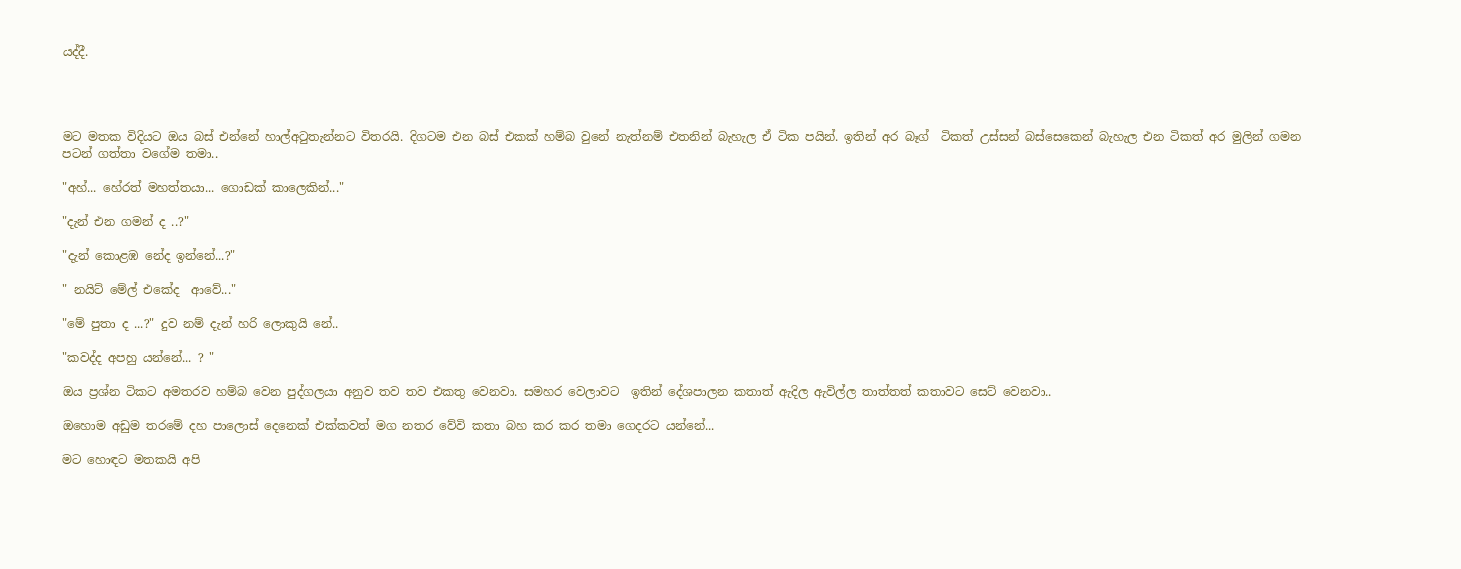යද්දී.




මට මතක විදියට ඔය බස් එන්නේ හාල්අටුතැන්නට විතරයි. දිගටම එන බස් එකක් හම්බ වුනේ නැත්නම් එතනින් බැහැල ඒ ටික පයින්. ඉතින් අර බෑග්  ටිකත් උස්සන් බස්සෙකෙන් බැහැල එන ටිකත් අර මුලින් ගමන පටන් ගත්තා වගේම තමා..

"අහ්... හේරත් මහත්තයා... ගොඩක් කාලෙකින්..."

"දැන් එන ගමන් ද ..?"

"දැන් කොළඹ නේද ඉන්නේ...?"

" නයිට් මේල් එකේද  ආවේ..."

"මේ පුතා ද ...?" දුව නම් දැන් හරි ලොකුයි නේ..

"කවද්ද අපහු යන්නේ... ? "

ඔය ප්‍රශ්න ටිකට අමතරව හම්බ වෙන පුද්ගලයා අනුව තව තව එකතු වෙනවා. සමහර වෙලාවට  ඉතින් දේශපාලන කතාත් ඇදිල ඇවිල්ල තාත්තත් කතාවට සෙට් වෙනවා..

ඔහොම අඩුම තරමේ දහ පාලොස් දෙනෙක් එක්කවත් මග නතර වේවි කතා බහ කර කර තමා ගෙදරට යන්නේ...

මට හොඳට මතකයි අපි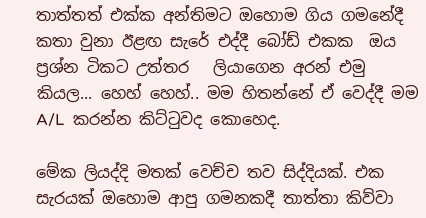තාත්තත් එක්ක අන්තිමට ඔහොම ගිය ගමනේදී කතා වුනා ඊළඟ සැරේ එද්දී බෝඩ් එකක  ඔය ප්‍රශ්න ටිකට උත්තර   ලියාගෙන අරන් එමු කියල... හෙහ් හෙහ්.. මම හිතන්නේ ඒ වෙද්දී මම A/L  කරන්න කිට්ටුවද කොහෙද.

මේක ලියද්දි මතක් වෙච්ච තව සිද්දියක්. එක සැරයක් ඔහොම ආපු ගමනකදී තාත්තා කිව්වා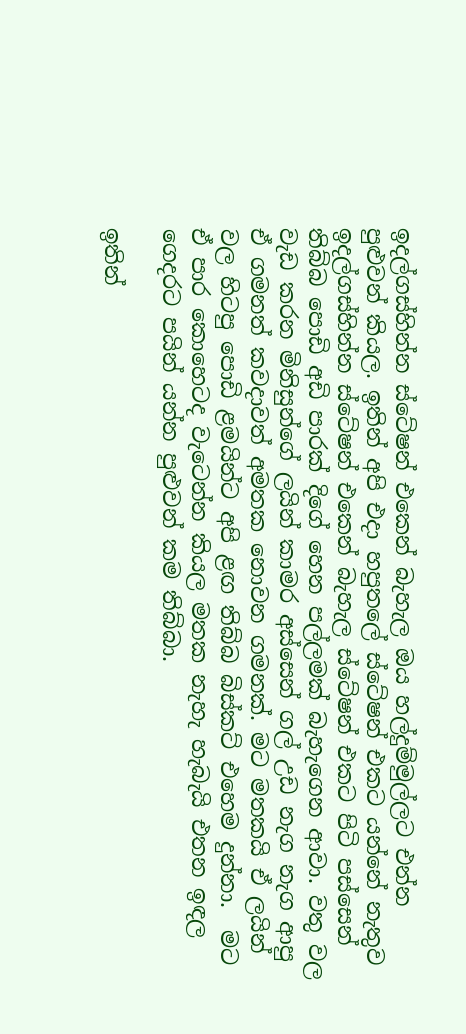ඉදල්ගස්හින්න ස්ටේෂන් එකෙන් බැහැල ඔය හල්දුම්මුල්ලට එන්න පුළුවන් කියල. ඉතින් අපි එදා හපුතලේ ස්ටේෂන් එකට යන්නේ නැතුව ඉදල්ගස්හින්න ස්ටේෂන් එකෙන් බැහැල ස්ටේෂන් එකට පිටි පස්සෙන් තිබ්බ පොඩි අඩි පාරක් දිගේ හෙන පල්ලමක් බැහැගෙන ආවා. වතු වල වැඩ කරන මිනිසුන්ගේ ලයින් කාමර අස්සෙන් ගල් උඩ නැග නැග ආපු ඒ ගමනත් කවදාවත් අමතක නොවන ගමනක්. මට මතකයි ඒ ලයින් වල හිටපු පොඩි ළමයින්ට අපි ළඟ තිබ්බ බිස්කට් එහෙම දුන්නා.  මට ඒ පාර කොහෙටද වැටෙන්න කියල මතක නැහැ හැබැයි එතන ඉඳල  ගෙදරට පයින් යන්න පුළුවන් කම තිබ්බා.

ඉතින්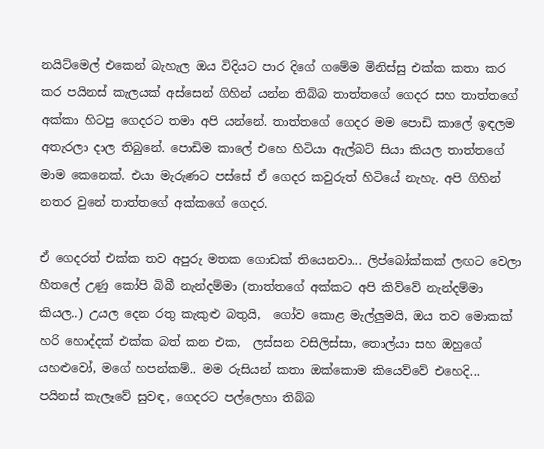නයිට්මෙල් එකෙන් බැහැල ඔය විදියට පාර දිගේ ගමේම මිනිස්සු එක්ක කතා කර කර පයිනස් කැලයක් අස්සෙන් ගිහින් යන්න තිබ්බ තාත්තගේ ගෙදර සහ තාත්තගේ අක්කා හිටපු ගෙදරට තමා අපි යන්නේ. තාත්තගේ ගෙදර මම පොඩි කාලේ ඉඳලම අතැරලා දාල තිබුනේ. පොඩිම කාලේ එහෙ හිටියා ඇල්බට් සියා කියල තාත්තගේ මාම කෙනෙක්. එයා මැරුණට පස්සේ ඒ ගෙදර කවුරුත් හිටියේ නැහැ. අපි ගිහින් නතර වුනේ තාත්තගේ අක්කගේ ගෙදර.

ඒ ගෙදරත් එක්ක තව අපුරු මතක ගොඩක් තියෙනවා... ලිප්බෝක්කක් ලඟට වෙලා හීතලේ උණු කෝපි බිබී නැන්දම්මා (තාත්තගේ අක්කට අපි කිව්වේ නැන්දම්මා කියල..) උයල දෙන රතු කැකුළු බතුයි,  ගෝව කොළ මැල්ලුමයි, ඔය තව මොකක් හරි හොද්දක් එක්ක බත් කන එක,  ලස්සන වසිලිස්සා, තොල්යා සහ ඔහුගේ යහළුවෝ, මගේ හපන්කම්.. මම රුසියන් කතා ඔක්කොම කියෙව්වේ එහෙදි...  පයිනස් කැලෑවේ සුවඳ, ගෙදරට පල්ලෙහා තිබ්බ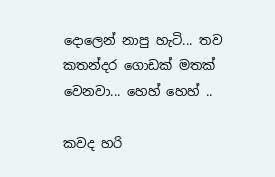දොලෙන් නාපු හැටි... තව කතන්දර ගොඩක් මතක් වෙනවා... හෙහ් හෙහ් ..

කවද හරි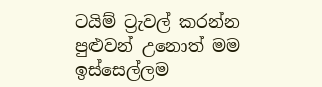ටයිම් ට්‍රැවල් කරන්න පුළුවන් උනොත් මම ඉස්සෙල්ලම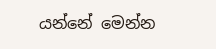යන්නේ මෙන්න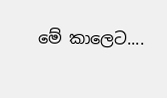මේ කාලෙට....